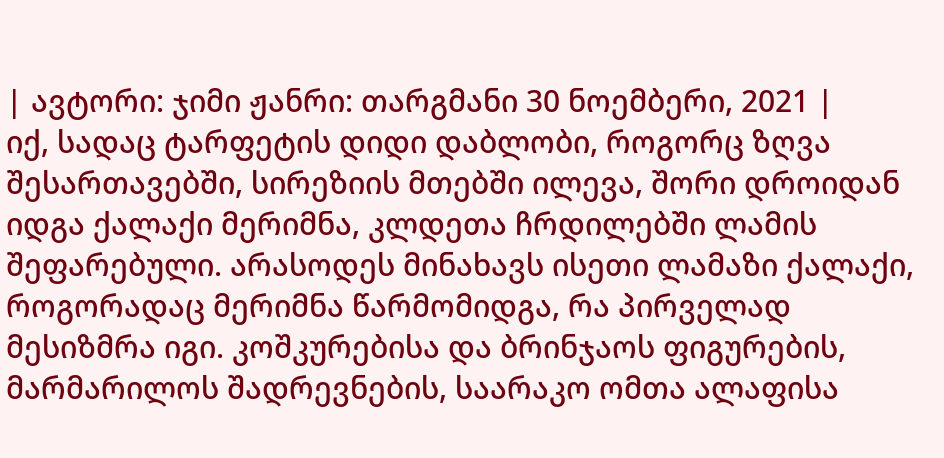| ავტორი: ჯიმი ჟანრი: თარგმანი 30 ნოემბერი, 2021 |
იქ, სადაც ტარფეტის დიდი დაბლობი, როგორც ზღვა შესართავებში, სირეზიის მთებში ილევა, შორი დროიდან იდგა ქალაქი მერიმნა, კლდეთა ჩრდილებში ლამის შეფარებული. არასოდეს მინახავს ისეთი ლამაზი ქალაქი, როგორადაც მერიმნა წარმომიდგა, რა პირველად მესიზმრა იგი. კოშკურებისა და ბრინჯაოს ფიგურების, მარმარილოს შადრევნების, საარაკო ომთა ალაფისა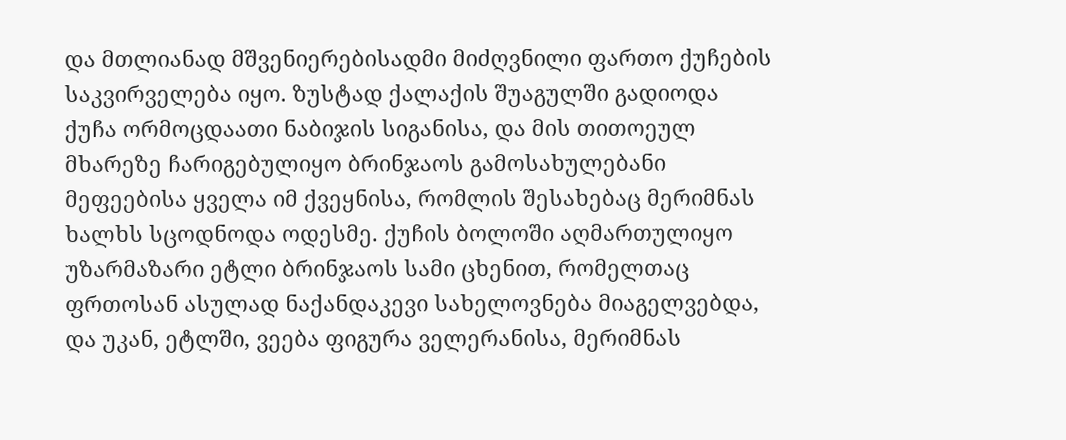და მთლიანად მშვენიერებისადმი მიძღვნილი ფართო ქუჩების საკვირველება იყო. ზუსტად ქალაქის შუაგულში გადიოდა ქუჩა ორმოცდაათი ნაბიჯის სიგანისა, და მის თითოეულ მხარეზე ჩარიგებულიყო ბრინჯაოს გამოსახულებანი მეფეებისა ყველა იმ ქვეყნისა, რომლის შესახებაც მერიმნას ხალხს სცოდნოდა ოდესმე. ქუჩის ბოლოში აღმართულიყო უზარმაზარი ეტლი ბრინჯაოს სამი ცხენით, რომელთაც ფრთოსან ასულად ნაქანდაკევი სახელოვნება მიაგელვებდა, და უკან, ეტლში, ვეება ფიგურა ველერანისა, მერიმნას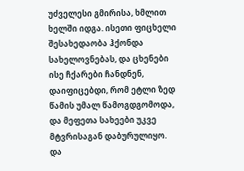უძველესი გმირისა, ხმლით ხელში იდგა. ისეთი ფიცხელი შესახედაობა ჰქონდა სახელოვნებას, და ცხენები ისე ჩქარები ჩანდნენ, დაიფიცებდი, რომ ეტლი ზედ წამის უმალ წამოგდგომოდა, და მეფეთა სახეები უკვე მტვრისაგან დაბურულიყო. და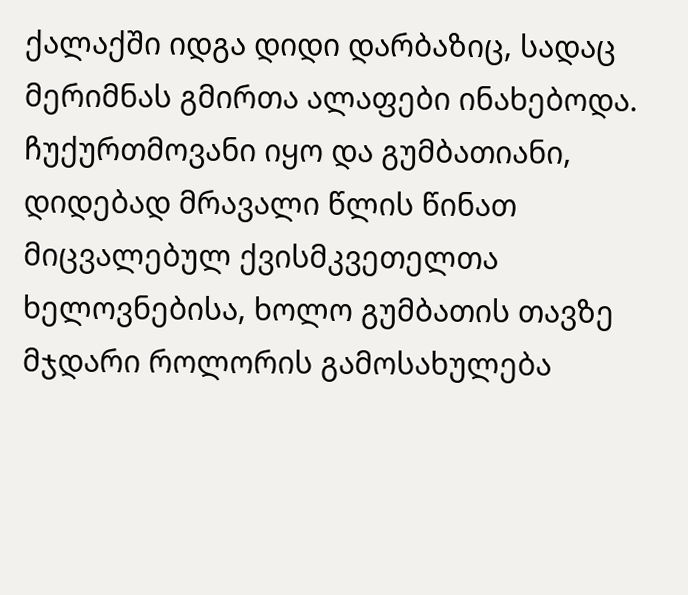ქალაქში იდგა დიდი დარბაზიც, სადაც მერიმნას გმირთა ალაფები ინახებოდა. ჩუქურთმოვანი იყო და გუმბათიანი, დიდებად მრავალი წლის წინათ მიცვალებულ ქვისმკვეთელთა ხელოვნებისა, ხოლო გუმბათის თავზე მჯდარი როლორის გამოსახულება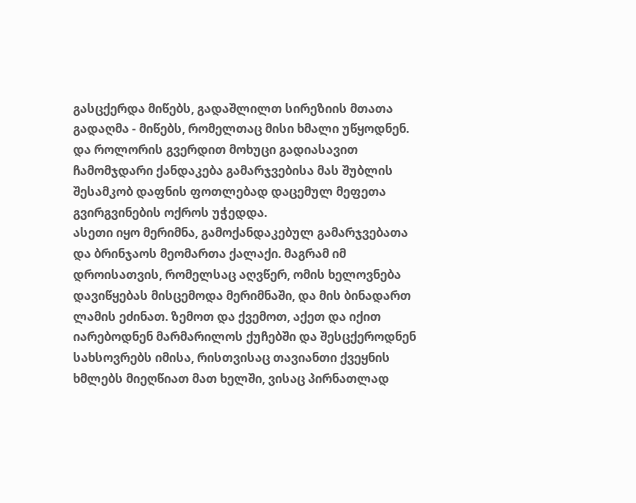გასცქერდა მიწებს, გადაშლილთ სირეზიის მთათა გადაღმა - მიწებს, რომელთაც მისი ხმალი უწყოდნენ. და როლორის გვერდით მოხუცი გადიასავით ჩამომჯდარი ქანდაკება გამარჯვებისა მას შუბლის შესამკობ დაფნის ფოთლებად დაცემულ მეფეთა გვირგვინების ოქროს უჭედდა.
ასეთი იყო მერიმნა, გამოქანდაკებულ გამარჯვებათა და ბრინჯაოს მეომართა ქალაქი. მაგრამ იმ დროისათვის, რომელსაც აღვწერ, ომის ხელოვნება დავიწყებას მისცემოდა მერიმნაში, და მის ბინადართ ლამის ეძინათ. ზემოთ და ქვემოთ, აქეთ და იქით იარებოდნენ მარმარილოს ქუჩებში და შესცქეროდნენ სახსოვრებს იმისა, რისთვისაც თავიანთი ქვეყნის ხმლებს მიეღწიათ მათ ხელში, ვისაც პირნათლად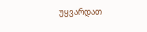უყვარდათ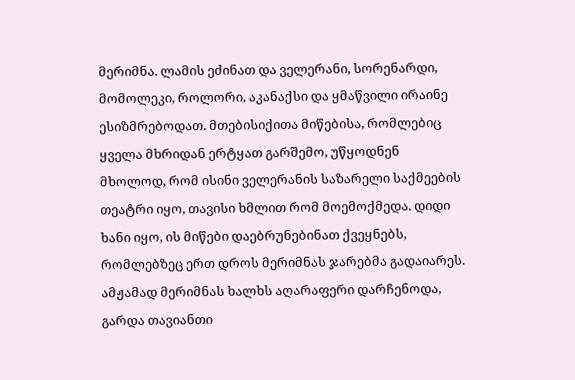მერიმნა. ლამის ეძინათ და ველერანი, სორენარდი, მომოლეკი, როლორი, აკანაქსი და ყმაწვილი ირაინე ესიზმრებოდათ. მთებისიქითა მიწებისა, რომლებიც ყველა მხრიდან ერტყათ გარშემო, უწყოდნენ მხოლოდ, რომ ისინი ველერანის საზარელი საქმეების თეატრი იყო, თავისი ხმლით რომ მოემოქმედა. დიდი ხანი იყო, ის მიწები დაებრუნებინათ ქვეყნებს, რომლებზეც ერთ დროს მერიმნას ჯარებმა გადაიარეს. ამჟამად მერიმნას ხალხს აღარაფერი დარჩენოდა, გარდა თავიანთი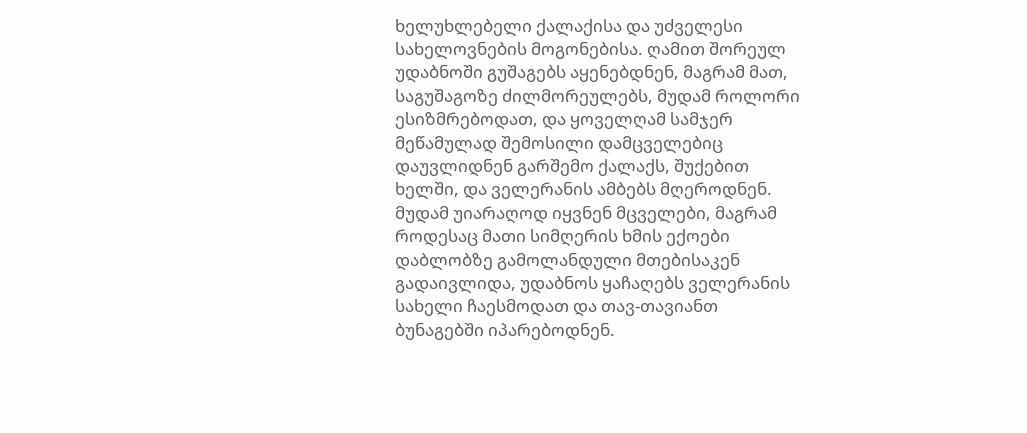ხელუხლებელი ქალაქისა და უძველესი სახელოვნების მოგონებისა. ღამით შორეულ უდაბნოში გუშაგებს აყენებდნენ, მაგრამ მათ, საგუშაგოზე ძილმორეულებს, მუდამ როლორი ესიზმრებოდათ, და ყოველღამ სამჯერ მეწამულად შემოსილი დამცველებიც დაუვლიდნენ გარშემო ქალაქს, შუქებით ხელში, და ველერანის ამბებს მღეროდნენ. მუდამ უიარაღოდ იყვნენ მცველები, მაგრამ როდესაც მათი სიმღერის ხმის ექოები დაბლობზე გამოლანდული მთებისაკენ გადაივლიდა, უდაბნოს ყაჩაღებს ველერანის სახელი ჩაესმოდათ და თავ-თავიანთ ბუნაგებში იპარებოდნენ.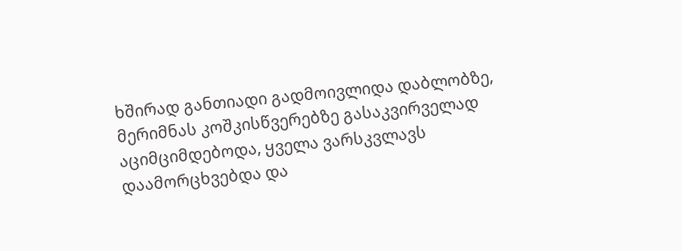ხშირად განთიადი გადმოივლიდა დაბლობზე, მერიმნას კოშკისწვერებზე გასაკვირველად აციმციმდებოდა, ყველა ვარსკვლავს დაამორცხვებდა და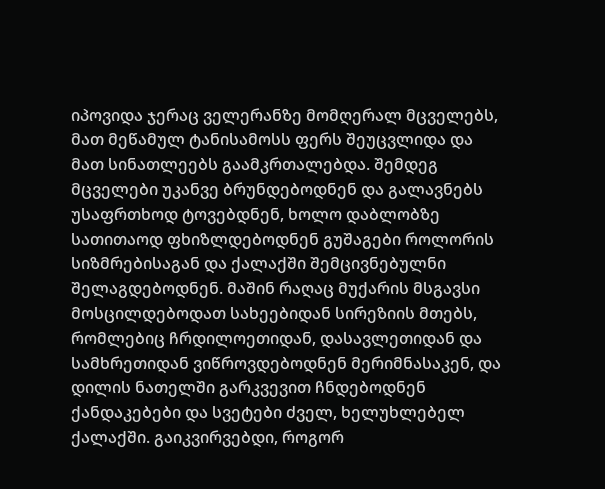იპოვიდა ჯერაც ველერანზე მომღერალ მცველებს, მათ მეწამულ ტანისამოსს ფერს შეუცვლიდა და მათ სინათლეებს გაამკრთალებდა. შემდეგ მცველები უკანვე ბრუნდებოდნენ და გალავნებს უსაფრთხოდ ტოვებდნენ, ხოლო დაბლობზე სათითაოდ ფხიზლდებოდნენ გუშაგები როლორის სიზმრებისაგან და ქალაქში შემცივნებულნი შელაგდებოდნენ. მაშინ რაღაც მუქარის მსგავსი მოსცილდებოდათ სახეებიდან სირეზიის მთებს, რომლებიც ჩრდილოეთიდან, დასავლეთიდან და სამხრეთიდან ვიწროვდებოდნენ მერიმნასაკენ, და დილის ნათელში გარკვევით ჩნდებოდნენ ქანდაკებები და სვეტები ძველ, ხელუხლებელ ქალაქში. გაიკვირვებდი, როგორ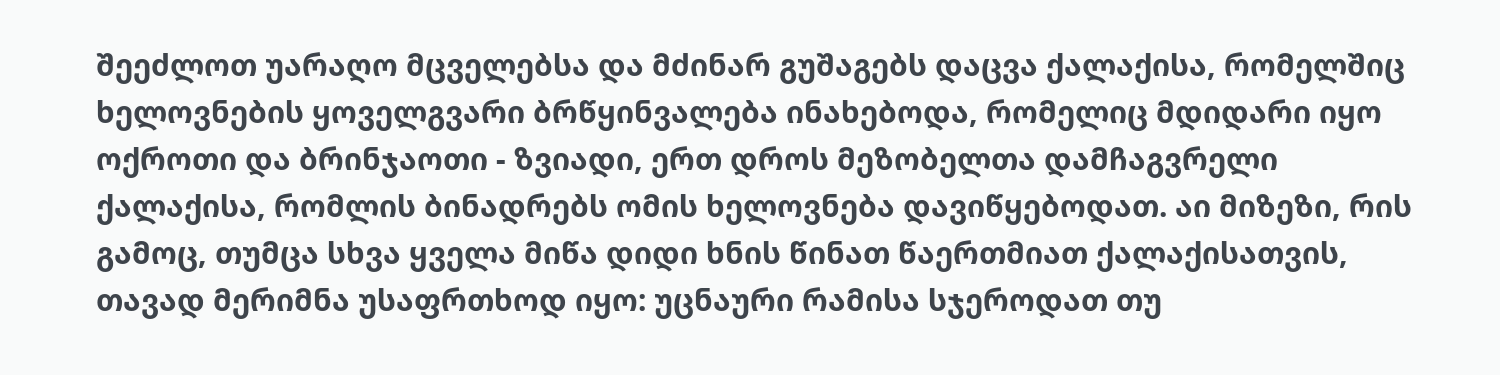შეეძლოთ უარაღო მცველებსა და მძინარ გუშაგებს დაცვა ქალაქისა, რომელშიც ხელოვნების ყოველგვარი ბრწყინვალება ინახებოდა, რომელიც მდიდარი იყო ოქროთი და ბრინჯაოთი - ზვიადი, ერთ დროს მეზობელთა დამჩაგვრელი ქალაქისა, რომლის ბინადრებს ომის ხელოვნება დავიწყებოდათ. აი მიზეზი, რის გამოც, თუმცა სხვა ყველა მიწა დიდი ხნის წინათ წაერთმიათ ქალაქისათვის, თავად მერიმნა უსაფრთხოდ იყო: უცნაური რამისა სჯეროდათ თუ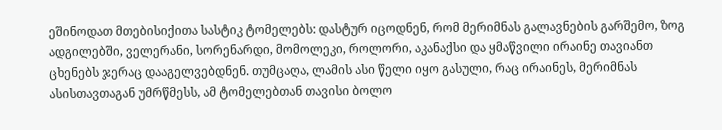ეშინოდათ მთებისიქითა სასტიკ ტომელებს: დასტურ იცოდნენ, რომ მერიმნას გალავნების გარშემო, ზოგ ადგილებში, ველერანი, სორენარდი, მომოლეკი, როლორი, აკანაქსი და ყმაწვილი ირაინე თავიანთ ცხენებს ჯერაც დააგელვებდნენ. თუმცაღა, ლამის ასი წელი იყო გასული, რაც ირაინეს, მერიმნას ასისთავთაგან უმრწმესს, ამ ტომელებთან თავისი ბოლო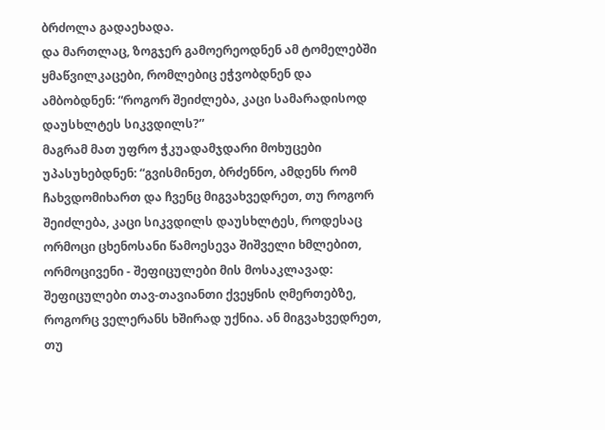ბრძოლა გადაეხადა.
და მართლაც, ზოგჯერ გამოერეოდნენ ამ ტომელებში ყმაწვილკაცები, რომლებიც ეჭვობდნენ და ამბობდნენ: “როგორ შეიძლება, კაცი სამარადისოდ დაუსხლტეს სიკვდილს?”
მაგრამ მათ უფრო ჭკუადამჯდარი მოხუცები უპასუხებდნენ: “გვისმინეთ, ბრძენნო, ამდენს რომ ჩახვდომიხართ და ჩვენც მიგვახვედრეთ, თუ როგორ შეიძლება, კაცი სიკვდილს დაუსხლტეს, როდესაც ორმოცი ცხენოსანი წამოესევა შიშველი ხმლებით, ორმოცივენი - შეფიცულები მის მოსაკლავად: შეფიცულები თავ-თავიანთი ქვეყნის ღმერთებზე, როგორც ველერანს ხშირად უქნია. ან მიგვახვედრეთ, თუ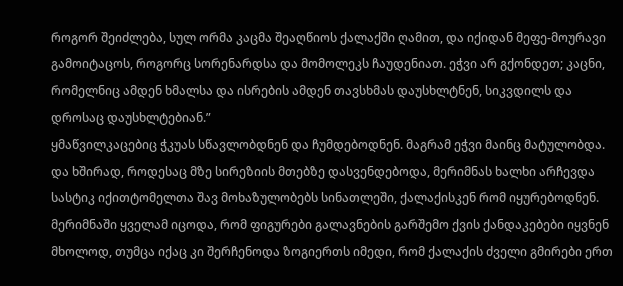როგორ შეიძლება, სულ ორმა კაცმა შეაღწიოს ქალაქში ღამით, და იქიდან მეფე-მოურავი გამოიტაცოს, როგორც სორენარდსა და მომოლეკს ჩაუდენიათ. ეჭვი არ გქონდეთ; კაცნი, რომელნიც ამდენ ხმალსა და ისრების ამდენ თავსხმას დაუსხლტნენ, სიკვდილს და დროსაც დაუსხლტებიან.”
ყმაწვილკაცებიც ჭკუას სწავლობდნენ და ჩუმდებოდნენ. მაგრამ ეჭვი მაინც მატულობდა. და ხშირად, როდესაც მზე სირეზიის მთებზე დასვენდებოდა, მერიმნას ხალხი არჩევდა სასტიკ იქითტომელთა შავ მოხაზულობებს სინათლეში, ქალაქისკენ რომ იყურებოდნენ.
მერიმნაში ყველამ იცოდა, რომ ფიგურები გალავნების გარშემო ქვის ქანდაკებები იყვნენ მხოლოდ, თუმცა იქაც კი შერჩენოდა ზოგიერთს იმედი, რომ ქალაქის ძველი გმირები ერთ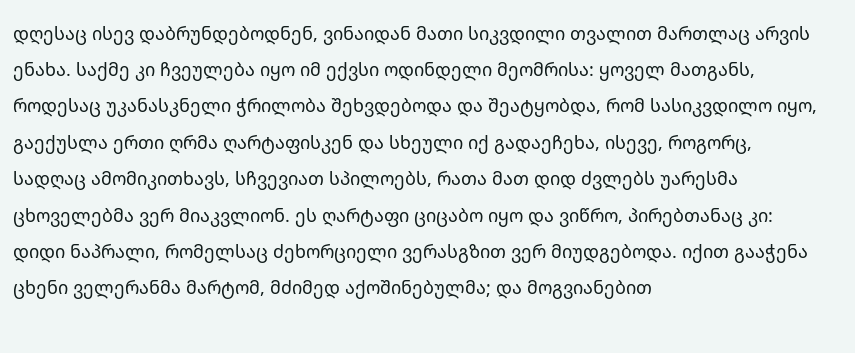დღესაც ისევ დაბრუნდებოდნენ, ვინაიდან მათი სიკვდილი თვალით მართლაც არვის ენახა. საქმე კი ჩვეულება იყო იმ ექვსი ოდინდელი მეომრისა: ყოველ მათგანს, როდესაც უკანასკნელი ჭრილობა შეხვდებოდა და შეატყობდა, რომ სასიკვდილო იყო, გაექუსლა ერთი ღრმა ღარტაფისკენ და სხეული იქ გადაეჩეხა, ისევე, როგორც, სადღაც ამომიკითხავს, სჩვევიათ სპილოებს, რათა მათ დიდ ძვლებს უარესმა ცხოველებმა ვერ მიაკვლიონ. ეს ღარტაფი ციცაბო იყო და ვიწრო, პირებთანაც კი: დიდი ნაპრალი, რომელსაც ძეხორციელი ვერასგზით ვერ მიუდგებოდა. იქით გააჭენა ცხენი ველერანმა მარტომ, მძიმედ აქოშინებულმა; და მოგვიანებით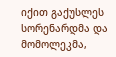იქით გაქუსლეს სორენარდმა და მომოლეკმა,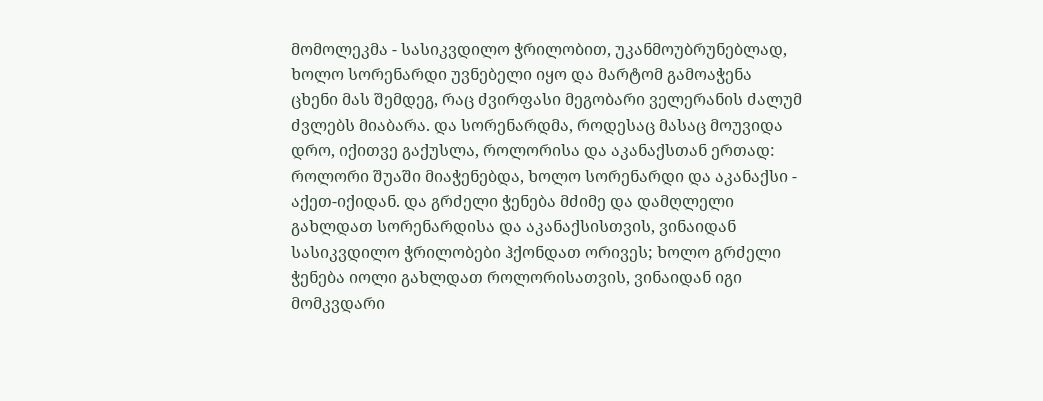მომოლეკმა - სასიკვდილო ჭრილობით, უკანმოუბრუნებლად, ხოლო სორენარდი უვნებელი იყო და მარტომ გამოაჭენა ცხენი მას შემდეგ, რაც ძვირფასი მეგობარი ველერანის ძალუმ ძვლებს მიაბარა. და სორენარდმა, როდესაც მასაც მოუვიდა დრო, იქითვე გაქუსლა, როლორისა და აკანაქსთან ერთად: როლორი შუაში მიაჭენებდა, ხოლო სორენარდი და აკანაქსი - აქეთ-იქიდან. და გრძელი ჭენება მძიმე და დამღლელი გახლდათ სორენარდისა და აკანაქსისთვის, ვინაიდან სასიკვდილო ჭრილობები ჰქონდათ ორივეს; ხოლო გრძელი ჭენება იოლი გახლდათ როლორისათვის, ვინაიდან იგი მომკვდარი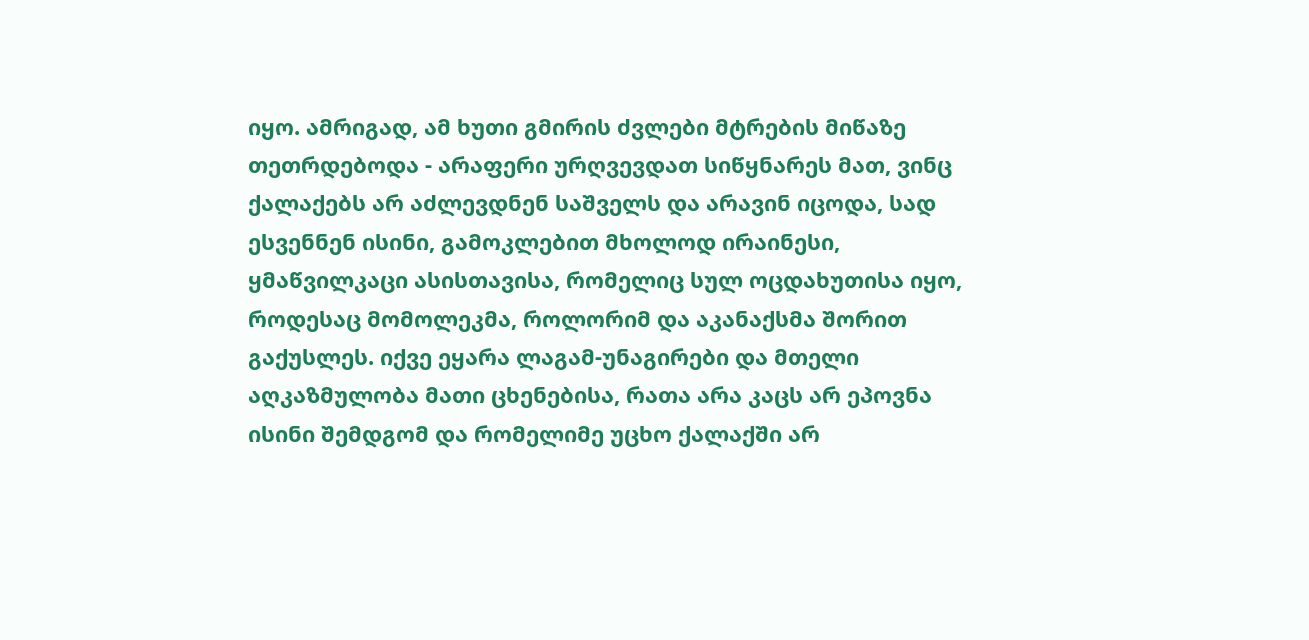იყო. ამრიგად, ამ ხუთი გმირის ძვლები მტრების მიწაზე თეთრდებოდა - არაფერი ურღვევდათ სიწყნარეს მათ, ვინც ქალაქებს არ აძლევდნენ საშველს და არავინ იცოდა, სად ესვენნენ ისინი, გამოკლებით მხოლოდ ირაინესი, ყმაწვილკაცი ასისთავისა, რომელიც სულ ოცდახუთისა იყო, როდესაც მომოლეკმა, როლორიმ და აკანაქსმა შორით გაქუსლეს. იქვე ეყარა ლაგამ-უნაგირები და მთელი აღკაზმულობა მათი ცხენებისა, რათა არა კაცს არ ეპოვნა ისინი შემდგომ და რომელიმე უცხო ქალაქში არ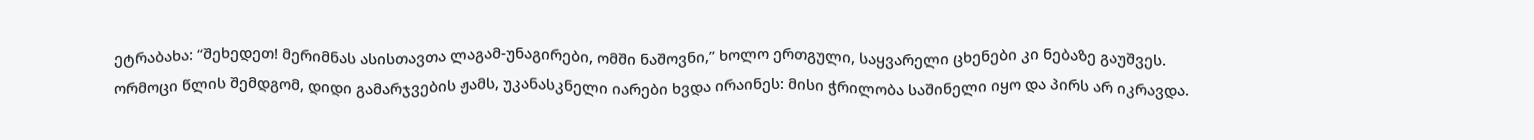ეტრაბახა: “შეხედეთ! მერიმნას ასისთავთა ლაგამ-უნაგირები, ომში ნაშოვნი,” ხოლო ერთგული, საყვარელი ცხენები კი ნებაზე გაუშვეს.
ორმოცი წლის შემდგომ, დიდი გამარჯვების ჟამს, უკანასკნელი იარები ხვდა ირაინეს: მისი ჭრილობა საშინელი იყო და პირს არ იკრავდა.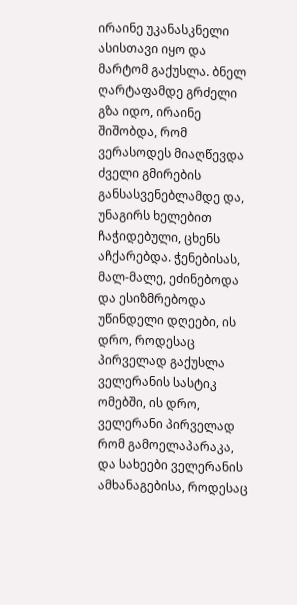ირაინე უკანასკნელი ასისთავი იყო და მარტომ გაქუსლა. ბნელ ღარტაფამდე გრძელი გზა იდო, ირაინე შიშობდა, რომ ვერასოდეს მიაღწევდა ძველი გმირების განსასვენებლამდე და, უნაგირს ხელებით ჩაჭიდებული, ცხენს აჩქარებდა. ჭენებისას, მალ-მალე, ეძინებოდა და ესიზმრებოდა უწინდელი დღეები, ის დრო, როდესაც პირველად გაქუსლა ველერანის სასტიკ ომებში, ის დრო, ველერანი პირველად რომ გამოელაპარაკა, და სახეები ველერანის ამხანაგებისა, როდესაც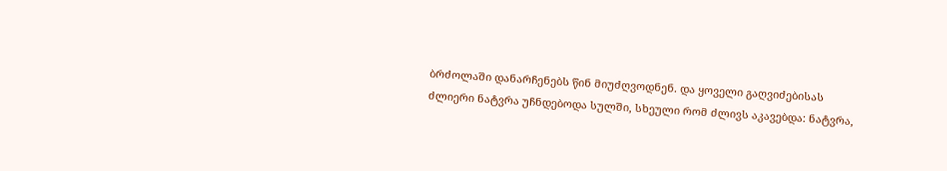ბრძოლაში დანარჩენებს წინ მიუძღვოდნენ. და ყოველი გაღვიძებისას ძლიერი ნატვრა უჩნდებოდა სულში, სხეული რომ ძლივს აკავებდა: ნატვრა,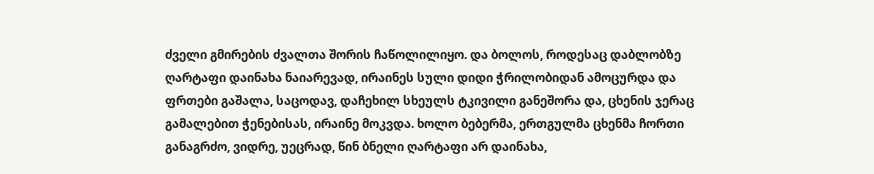ძველი გმირების ძვალთა შორის ჩაწოლილიყო. და ბოლოს, როდესაც დაბლობზე ღარტაფი დაინახა ნაიარევად, ირაინეს სული დიდი ჭრილობიდან ამოცურდა და ფრთები გაშალა, საცოდავ, დაჩეხილ სხეულს ტკივილი განეშორა და, ცხენის ჯერაც გამალებით ჭენებისას, ირაინე მოკვდა. ხოლო ბებერმა, ერთგულმა ცხენმა ჩორთი განაგრძო, ვიდრე, უეცრად, წინ ბნელი ღარტაფი არ დაინახა,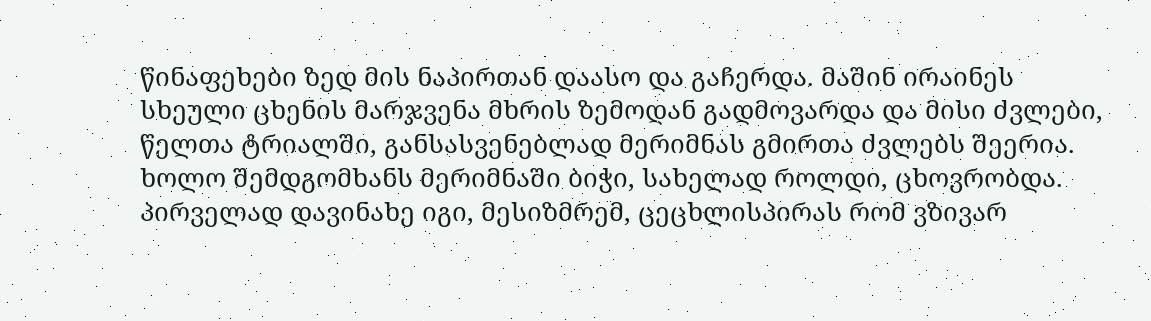წინაფეხები ზედ მის ნაპირთან დაასო და გაჩერდა. მაშინ ირაინეს სხეული ცხენის მარჯვენა მხრის ზემოდან გადმოვარდა და მისი ძვლები, წელთა ტრიალში, განსასვენებლად მერიმნას გმირთა ძვლებს შეერია.
ხოლო შემდგომხანს მერიმნაში ბიჭი, სახელად როლდი, ცხოვრობდა. პირველად დავინახე იგი, მესიზმრემ, ცეცხლისპირას რომ ვზივარ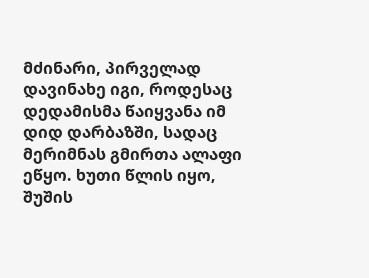მძინარი, პირველად დავინახე იგი, როდესაც დედამისმა წაიყვანა იმ დიდ დარბაზში, სადაც მერიმნას გმირთა ალაფი ეწყო. ხუთი წლის იყო, შუშის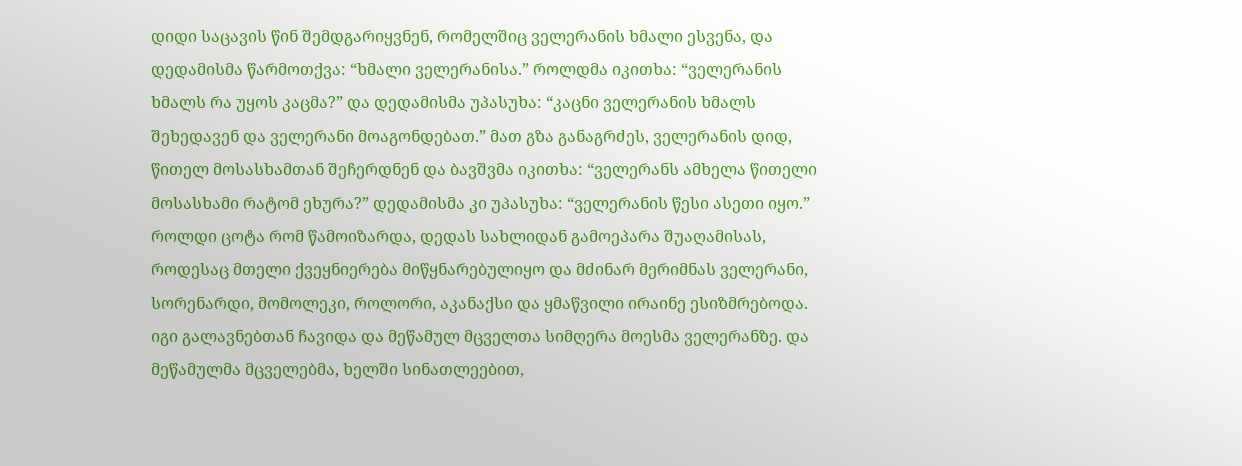დიდი საცავის წინ შემდგარიყვნენ, რომელშიც ველერანის ხმალი ესვენა, და დედამისმა წარმოთქვა: “ხმალი ველერანისა.” როლდმა იკითხა: “ველერანის ხმალს რა უყოს კაცმა?” და დედამისმა უპასუხა: “კაცნი ველერანის ხმალს შეხედავენ და ველერანი მოაგონდებათ.” მათ გზა განაგრძეს, ველერანის დიდ, წითელ მოსასხამთან შეჩერდნენ და ბავშვმა იკითხა: “ველერანს ამხელა წითელი მოსასხამი რატომ ეხურა?” დედამისმა კი უპასუხა: “ველერანის წესი ასეთი იყო.”
როლდი ცოტა რომ წამოიზარდა, დედას სახლიდან გამოეპარა შუაღამისას, როდესაც მთელი ქვეყნიერება მიწყნარებულიყო და მძინარ მერიმნას ველერანი, სორენარდი, მომოლეკი, როლორი, აკანაქსი და ყმაწვილი ირაინე ესიზმრებოდა. იგი გალავნებთან ჩავიდა და მეწამულ მცველთა სიმღერა მოესმა ველერანზე. და მეწამულმა მცველებმა, ხელში სინათლეებით,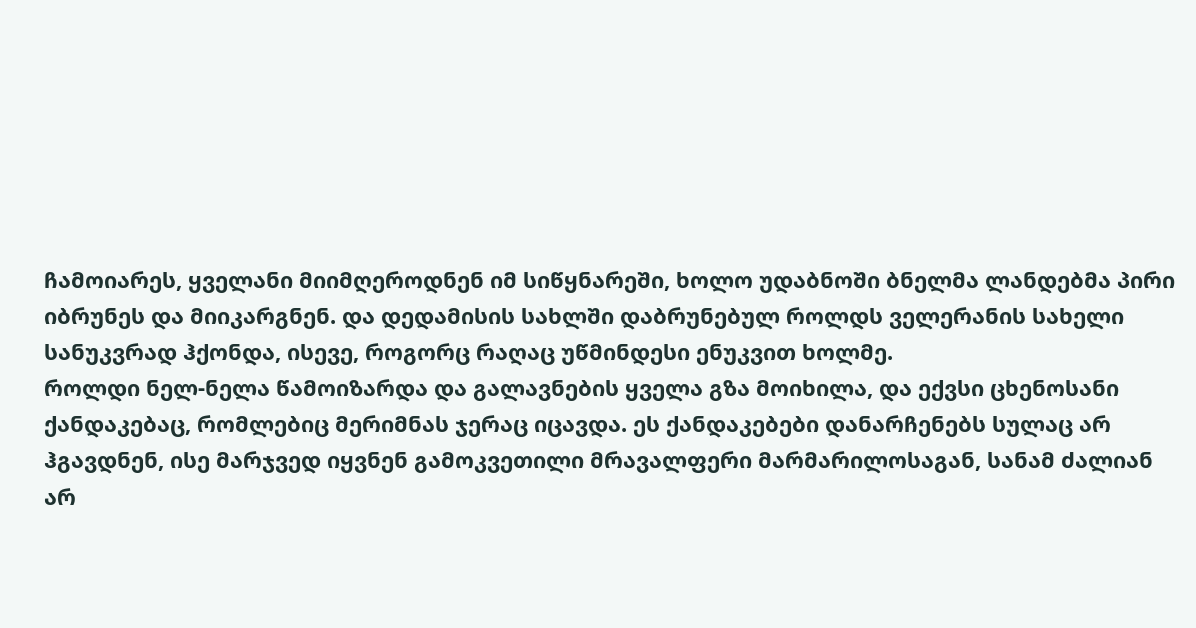ჩამოიარეს, ყველანი მიიმღეროდნენ იმ სიწყნარეში, ხოლო უდაბნოში ბნელმა ლანდებმა პირი იბრუნეს და მიიკარგნენ. და დედამისის სახლში დაბრუნებულ როლდს ველერანის სახელი სანუკვრად ჰქონდა, ისევე, როგორც რაღაც უწმინდესი ენუკვით ხოლმე.
როლდი ნელ-ნელა წამოიზარდა და გალავნების ყველა გზა მოიხილა, და ექვსი ცხენოსანი ქანდაკებაც, რომლებიც მერიმნას ჯერაც იცავდა. ეს ქანდაკებები დანარჩენებს სულაც არ ჰგავდნენ, ისე მარჯვედ იყვნენ გამოკვეთილი მრავალფერი მარმარილოსაგან, სანამ ძალიან არ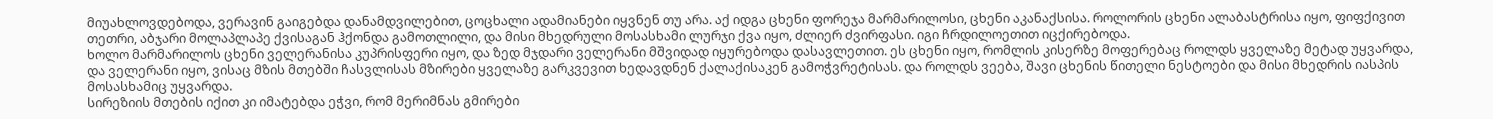მიუახლოვდებოდა, ვერავინ გაიგებდა დანამდვილებით, ცოცხალი ადამიანები იყვნენ თუ არა. აქ იდგა ცხენი ფორეჯა მარმარილოსი, ცხენი აკანაქსისა. როლორის ცხენი ალაბასტრისა იყო, ფიფქივით თეთრი, აბჯარი მოლაპლაპე ქვისაგან ჰქონდა გამოთლილი, და მისი მხედრული მოსასხამი ლურჯი ქვა იყო, ძლიერ ძვირფასი. იგი ჩრდილოეთით იცქირებოდა.
ხოლო მარმარილოს ცხენი ველერანისა კუპრისფერი იყო, და ზედ მჯდარი ველერანი მშვიდად იყურებოდა დასავლეთით. ეს ცხენი იყო, რომლის კისერზე მოფერებაც როლდს ყველაზე მეტად უყვარდა, და ველერანი იყო, ვისაც მზის მთებში ჩასვლისას მზირები ყველაზე გარკვევით ხედავდნენ ქალაქისაკენ გამოჭვრეტისას. და როლდს ვეება, შავი ცხენის წითელი ნესტოები და მისი მხედრის იასპის მოსასხამიც უყვარდა.
სირეზიის მთების იქით კი იმატებდა ეჭვი, რომ მერიმნას გმირები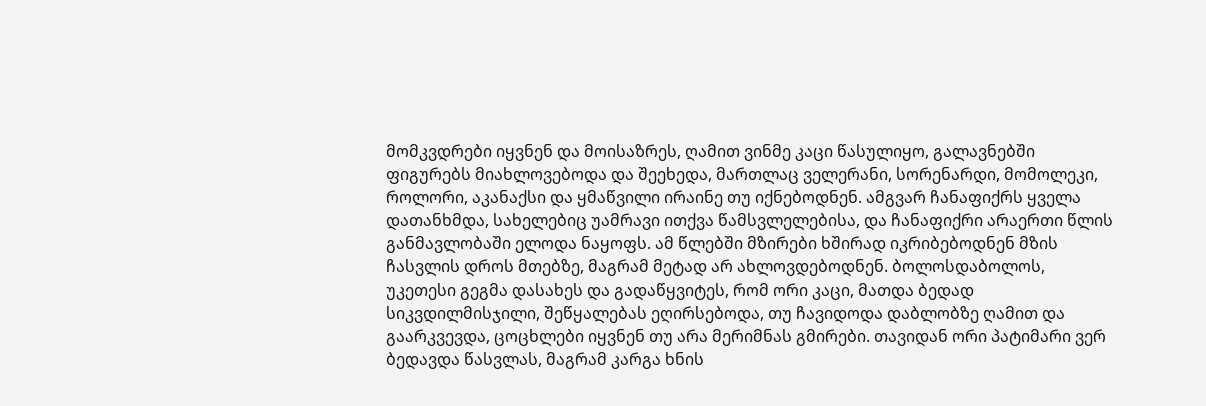მომკვდრები იყვნენ და მოისაზრეს, ღამით ვინმე კაცი წასულიყო, გალავნებში ფიგურებს მიახლოვებოდა და შეეხედა, მართლაც ველერანი, სორენარდი, მომოლეკი, როლორი, აკანაქსი და ყმაწვილი ირაინე თუ იქნებოდნენ. ამგვარ ჩანაფიქრს ყველა დათანხმდა, სახელებიც უამრავი ითქვა წამსვლელებისა, და ჩანაფიქრი არაერთი წლის განმავლობაში ელოდა ნაყოფს. ამ წლებში მზირები ხშირად იკრიბებოდნენ მზის ჩასვლის დროს მთებზე, მაგრამ მეტად არ ახლოვდებოდნენ. ბოლოსდაბოლოს, უკეთესი გეგმა დასახეს და გადაწყვიტეს, რომ ორი კაცი, მათდა ბედად სიკვდილმისჯილი, შეწყალებას ეღირსებოდა, თუ ჩავიდოდა დაბლობზე ღამით და გაარკვევდა, ცოცხლები იყვნენ თუ არა მერიმნას გმირები. თავიდან ორი პატიმარი ვერ ბედავდა წასვლას, მაგრამ კარგა ხნის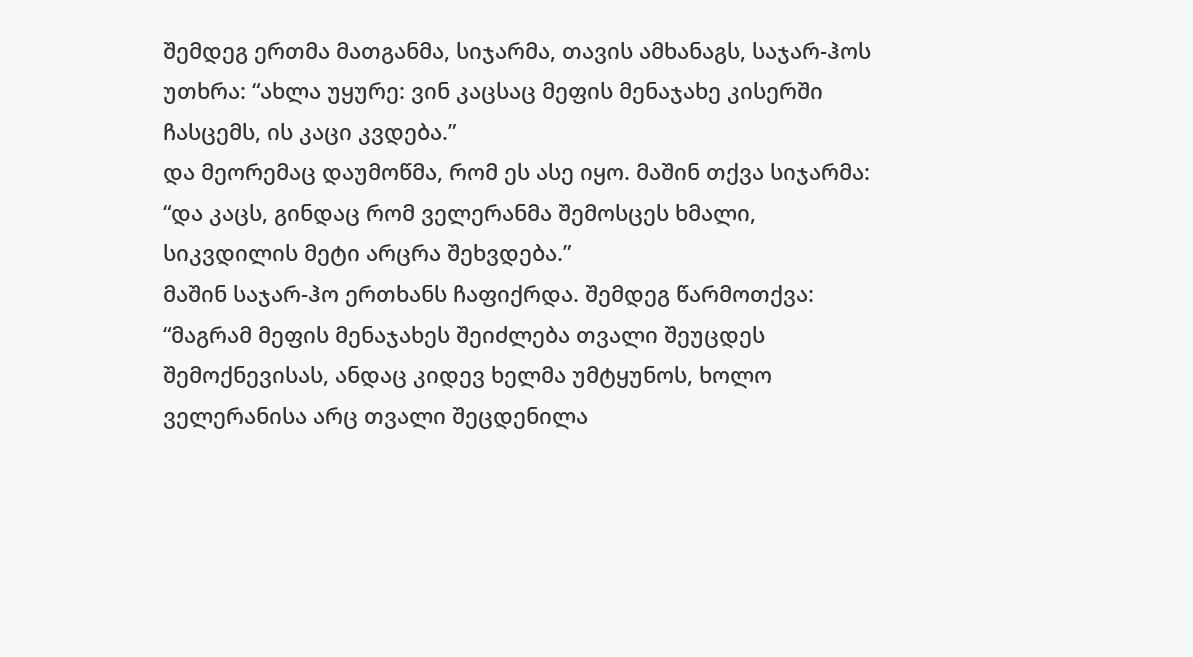შემდეგ ერთმა მათგანმა, სიჯარმა, თავის ამხანაგს, საჯარ-ჰოს უთხრა: “ახლა უყურე: ვინ კაცსაც მეფის მენაჯახე კისერში ჩასცემს, ის კაცი კვდება.”
და მეორემაც დაუმოწმა, რომ ეს ასე იყო. მაშინ თქვა სიჯარმა: “და კაცს, გინდაც რომ ველერანმა შემოსცეს ხმალი, სიკვდილის მეტი არცრა შეხვდება.”
მაშინ საჯარ-ჰო ერთხანს ჩაფიქრდა. შემდეგ წარმოთქვა: “მაგრამ მეფის მენაჯახეს შეიძლება თვალი შეუცდეს შემოქნევისას, ანდაც კიდევ ხელმა უმტყუნოს, ხოლო ველერანისა არც თვალი შეცდენილა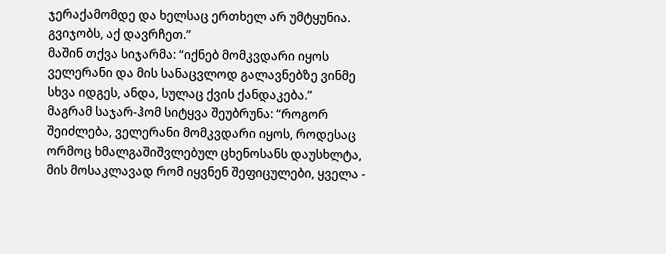ჯერაქამომდე და ხელსაც ერთხელ არ უმტყუნია. გვიჯობს, აქ დავრჩეთ.”
მაშინ თქვა სიჯარმა: “იქნებ მომკვდარი იყოს ველერანი და მის სანაცვლოდ გალავნებზე ვინმე სხვა იდგეს, ანდა, სულაც ქვის ქანდაკება.”
მაგრამ საჯარ-ჰომ სიტყვა შეუბრუნა: “როგორ შეიძლება, ველერანი მომკვდარი იყოს, როდესაც ორმოც ხმალგაშიშვლებულ ცხენოსანს დაუსხლტა, მის მოსაკლავად რომ იყვნენ შეფიცულები, ყველა -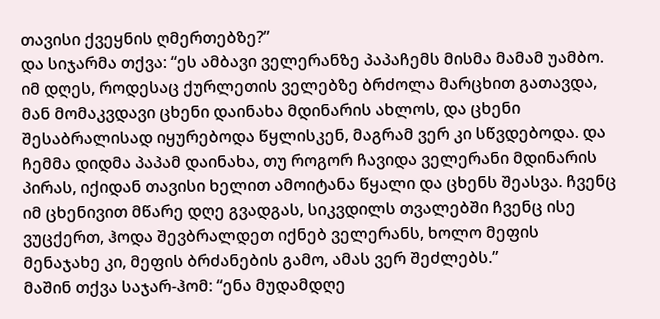თავისი ქვეყნის ღმერთებზე?”
და სიჯარმა თქვა: “ეს ამბავი ველერანზე პაპაჩემს მისმა მამამ უამბო. იმ დღეს, როდესაც ქურლეთის ველებზე ბრძოლა მარცხით გათავდა, მან მომაკვდავი ცხენი დაინახა მდინარის ახლოს, და ცხენი შესაბრალისად იყურებოდა წყლისკენ, მაგრამ ვერ კი სწვდებოდა. და ჩემმა დიდმა პაპამ დაინახა, თუ როგორ ჩავიდა ველერანი მდინარის პირას, იქიდან თავისი ხელით ამოიტანა წყალი და ცხენს შეასვა. ჩვენც იმ ცხენივით მწარე დღე გვადგას, სიკვდილს თვალებში ჩვენც ისე ვუცქერთ, ჰოდა შევბრალდეთ იქნებ ველერანს, ხოლო მეფის მენაჯახე კი, მეფის ბრძანების გამო, ამას ვერ შეძლებს.”
მაშინ თქვა საჯარ-ჰომ: “ენა მუდამდღე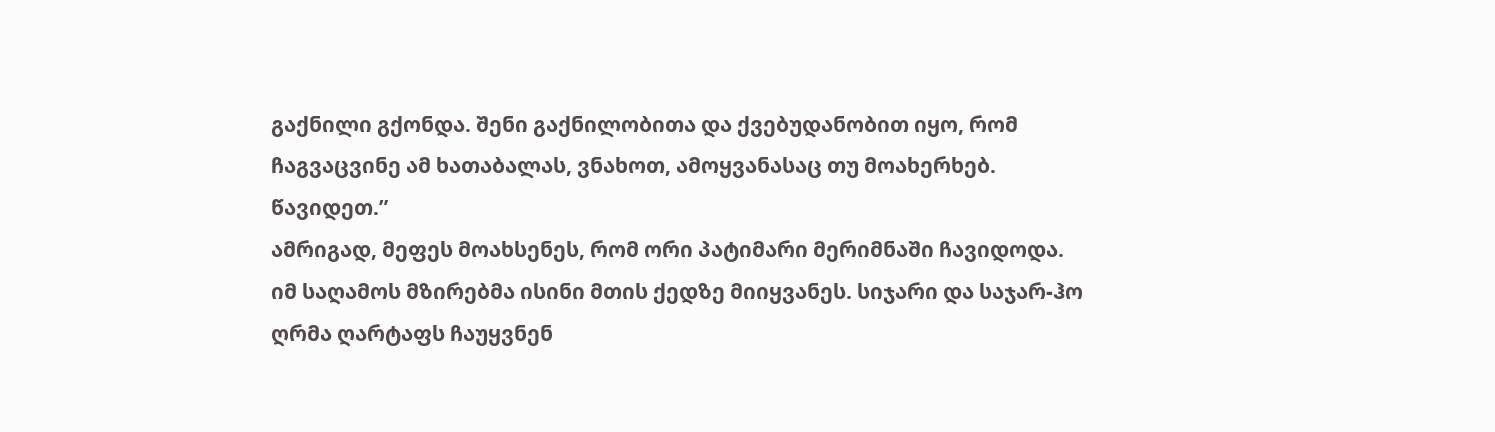გაქნილი გქონდა. შენი გაქნილობითა და ქვებუდანობით იყო, რომ ჩაგვაცვინე ამ ხათაბალას, ვნახოთ, ამოყვანასაც თუ მოახერხებ. წავიდეთ.”
ამრიგად, მეფეს მოახსენეს, რომ ორი პატიმარი მერიმნაში ჩავიდოდა.
იმ საღამოს მზირებმა ისინი მთის ქედზე მიიყვანეს. სიჯარი და საჯარ-ჰო ღრმა ღარტაფს ჩაუყვნენ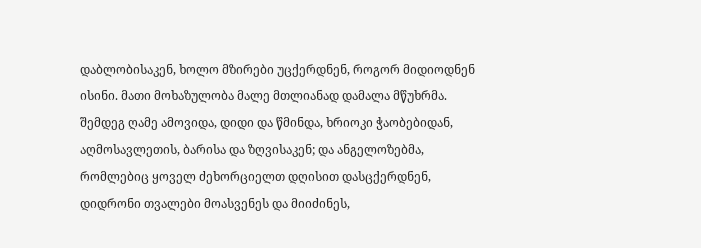დაბლობისაკენ, ხოლო მზირები უცქერდნენ, როგორ მიდიოდნენ ისინი. მათი მოხაზულობა მალე მთლიანად დამალა მწუხრმა. შემდეგ ღამე ამოვიდა, დიდი და წმინდა, ხრიოკი ჭაობებიდან, აღმოსავლეთის, ბარისა და ზღვისაკენ; და ანგელოზებმა, რომლებიც ყოველ ძეხორციელთ დღისით დასცქერდნენ, დიდრონი თვალები მოასვენეს და მიიძინეს,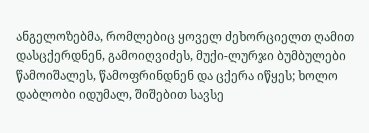ანგელოზებმა, რომლებიც ყოველ ძეხორციელთ ღამით დასცქერდნენ, გამოიღვიძეს, მუქი-ლურჯი ბუმბულები წამოიშალეს, წამოფრინდნენ და ცქერა იწყეს; ხოლო დაბლობი იდუმალ, შიშებით სავსე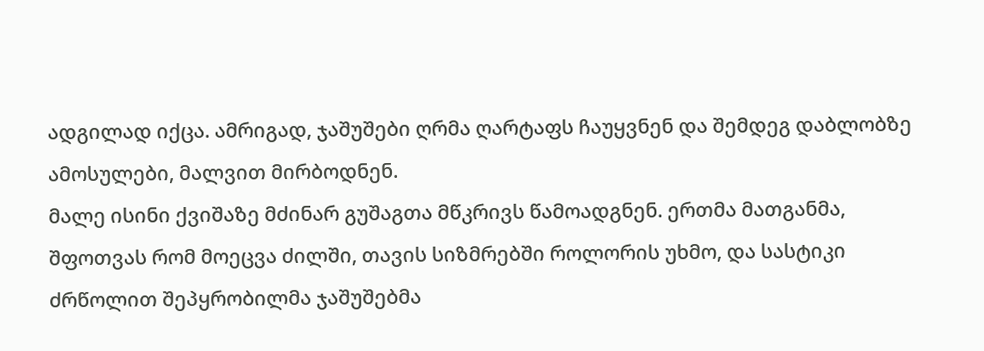ადგილად იქცა. ამრიგად, ჯაშუშები ღრმა ღარტაფს ჩაუყვნენ და შემდეგ დაბლობზე ამოსულები, მალვით მირბოდნენ.
მალე ისინი ქვიშაზე მძინარ გუშაგთა მწკრივს წამოადგნენ. ერთმა მათგანმა, შფოთვას რომ მოეცვა ძილში, თავის სიზმრებში როლორის უხმო, და სასტიკი ძრწოლით შეპყრობილმა ჯაშუშებმა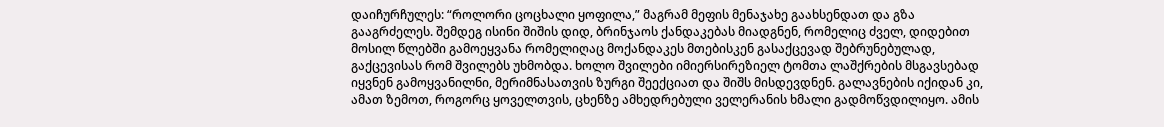დაიჩურჩულეს: “როლორი ცოცხალი ყოფილა,” მაგრამ მეფის მენაჯახე გაახსენდათ და გზა გააგრძელეს. შემდეგ ისინი შიშის დიდ, ბრინჯაოს ქანდაკებას მიადგნენ, რომელიც ძველ, დიდებით მოსილ წლებში გამოეყვანა რომელიღაც მოქანდაკეს მთებისკენ გასაქცევად შებრუნებულად, გაქცევისას რომ შვილებს უხმობდა. ხოლო შვილები იმიერსირეზიელ ტომთა ლაშქრების მსგავსებად იყვნენ გამოყვანილნი, მერიმნასათვის ზურგი შეექციათ და შიშს მისდევდნენ. გალავნების იქიდან კი, ამათ ზემოთ, როგორც ყოველთვის, ცხენზე ამხედრებული ველერანის ხმალი გადმოწვდილიყო. ამის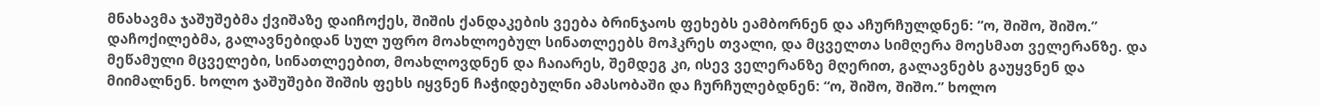მნახავმა ჯაშუშებმა ქვიშაზე დაიჩოქეს, შიშის ქანდაკების ვეება ბრინჯაოს ფეხებს ეამბორნენ და აჩურჩულდნენ: “ო, შიშო, შიშო.”
დაჩოქილებმა, გალავნებიდან სულ უფრო მოახლოებულ სინათლეებს მოჰკრეს თვალი, და მცველთა სიმღერა მოესმათ ველერანზე. და მეწამული მცველები, სინათლეებით, მოახლოვდნენ და ჩაიარეს, შემდეგ კი, ისევ ველერანზე მღერით, გალავნებს გაუყვნენ და მიიმალნენ. ხოლო ჯაშუშები შიშის ფეხს იყვნენ ჩაჭიდებულნი ამასობაში და ჩურჩულებდნენ: “ო, შიშო, შიშო.” ხოლო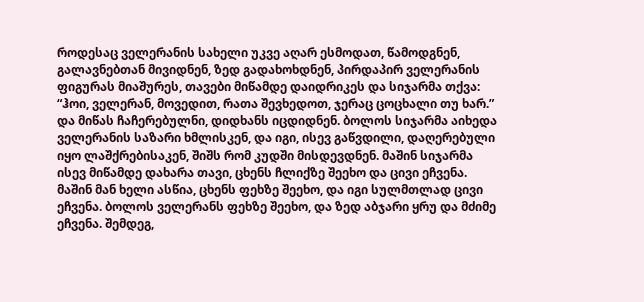როდესაც ველერანის სახელი უკვე აღარ ესმოდათ, წამოდგნენ, გალავნებთან მივიდნენ, ზედ გადახოხდნენ, პირდაპირ ველერანის ფიგურას მიაშურეს, თავები მიწამდე დაიდრიკეს და სიჯარმა თქვა: “ჰოი, ველერან, მოვედით, რათა შევხედოთ, ჯერაც ცოცხალი თუ ხარ.” და მიწას ჩაჩერებულნი, დიდხანს იცდიდნენ. ბოლოს სიჯარმა აიხედა ველერანის საზარი ხმლისკენ, და იგი, ისევ გაწვდილი, დაღერებული იყო ლაშქრებისაკენ, შიშს რომ კუდში მისდევდნენ. მაშინ სიჯარმა ისევ მიწამდე დახარა თავი, ცხენს ჩლიქზე შეეხო და ცივი ეჩვენა. მაშინ მან ხელი ასწია, ცხენს ფეხზე შეეხო, და იგი სულმთლად ცივი ეჩვენა. ბოლოს ველერანს ფეხზე შეეხო, და ზედ აბჯარი ყრუ და მძიმე ეჩვენა. შემდეგ,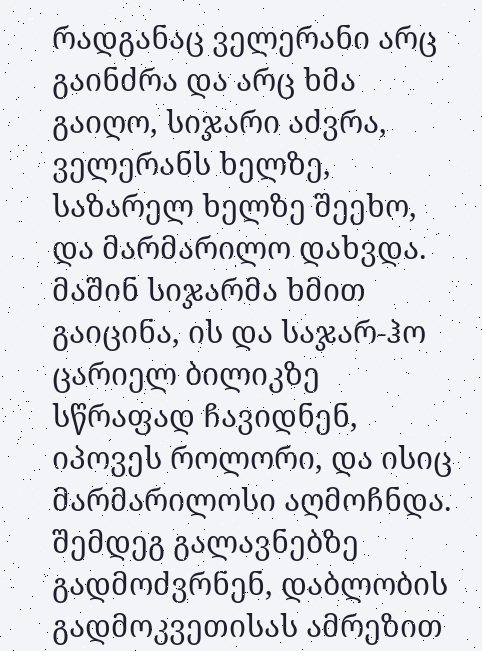რადგანაც ველერანი არც გაინძრა და არც ხმა გაიღო, სიჯარი აძვრა, ველერანს ხელზე, საზარელ ხელზე შეეხო, და მარმარილო დახვდა. მაშინ სიჯარმა ხმით გაიცინა, ის და საჯარ-ჰო ცარიელ ბილიკზე სწრაფად ჩავიდნენ, იპოვეს როლორი, და ისიც მარმარილოსი აღმოჩნდა. შემდეგ გალავნებზე გადმოძვრნენ, დაბლობის გადმოკვეთისას ამრეზით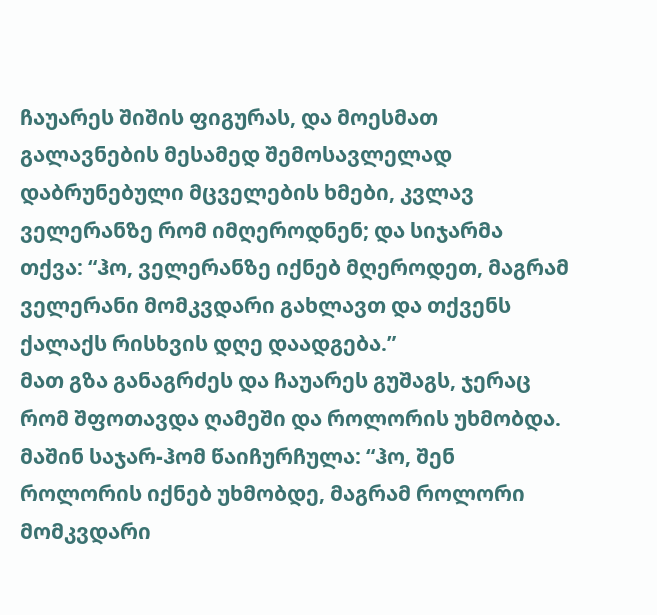ჩაუარეს შიშის ფიგურას, და მოესმათ გალავნების მესამედ შემოსავლელად დაბრუნებული მცველების ხმები, კვლავ ველერანზე რომ იმღეროდნენ; და სიჯარმა თქვა: “ჰო, ველერანზე იქნებ მღეროდეთ, მაგრამ ველერანი მომკვდარი გახლავთ და თქვენს ქალაქს რისხვის დღე დაადგება.”
მათ გზა განაგრძეს და ჩაუარეს გუშაგს, ჯერაც რომ შფოთავდა ღამეში და როლორის უხმობდა. მაშინ საჯარ-ჰომ წაიჩურჩულა: “ჰო, შენ როლორის იქნებ უხმობდე, მაგრამ როლორი მომკვდარი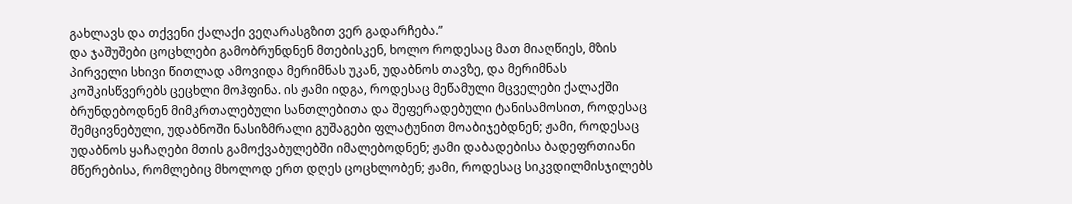გახლავს და თქვენი ქალაქი ვეღარასგზით ვერ გადარჩება.”
და ჯაშუშები ცოცხლები გამობრუნდნენ მთებისკენ, ხოლო როდესაც მათ მიაღწიეს, მზის პირველი სხივი წითლად ამოვიდა მერიმნას უკან, უდაბნოს თავზე, და მერიმნას კოშკისწვერებს ცეცხლი მოჰფინა. ის ჟამი იდგა, როდესაც მეწამული მცველები ქალაქში ბრუნდებოდნენ მიმკრთალებული სანთლებითა და შეფერადებული ტანისამოსით, როდესაც შემცივნებული, უდაბნოში ნასიზმრალი გუშაგები ფლატუნით მოაბიჯებდნენ; ჟამი, როდესაც უდაბნოს ყაჩაღები მთის გამოქვაბულებში იმალებოდნენ; ჟამი დაბადებისა ბადეფრთიანი მწერებისა, რომლებიც მხოლოდ ერთ დღეს ცოცხლობენ; ჟამი, როდესაც სიკვდილმისჯილებს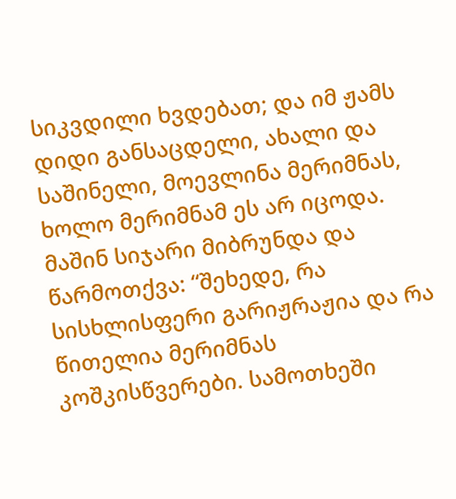სიკვდილი ხვდებათ; და იმ ჟამს დიდი განსაცდელი, ახალი და საშინელი, მოევლინა მერიმნას, ხოლო მერიმნამ ეს არ იცოდა.
მაშინ სიჯარი მიბრუნდა და წარმოთქვა: “შეხედე, რა სისხლისფერი გარიჟრაჟია და რა წითელია მერიმნას კოშკისწვერები. სამოთხეში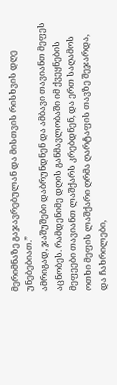მერიმნაზე გაჯავრებულან და მისთვის რისხვის დღე უნებებიათ.”
ამრიგად, ჯაშუშები დაბრუნდნენ და ამბავი თავიანთ მეფეს აცნობეს. რამდენიმე დღის განმავლობაში იმ ქვეყნების მეფეები თავიანთ ლაშქარს კრებდნენ, და ერთ საღამოს ოთხი მეფის ლაშქარი ღრმა ღარტაფის თავზე შეჯარდა, და ჩახრილები,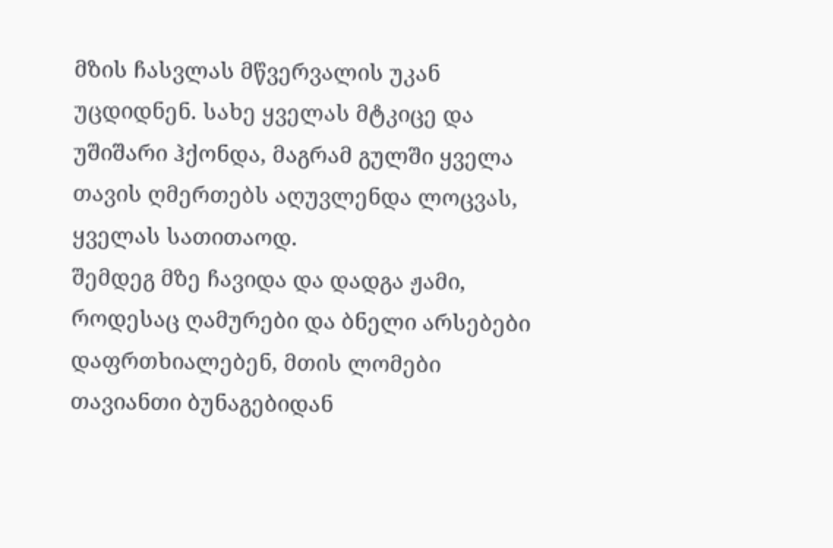მზის ჩასვლას მწვერვალის უკან უცდიდნენ. სახე ყველას მტკიცე და უშიშარი ჰქონდა, მაგრამ გულში ყველა თავის ღმერთებს აღუვლენდა ლოცვას, ყველას სათითაოდ.
შემდეგ მზე ჩავიდა და დადგა ჟამი, როდესაც ღამურები და ბნელი არსებები დაფრთხიალებენ, მთის ლომები თავიანთი ბუნაგებიდან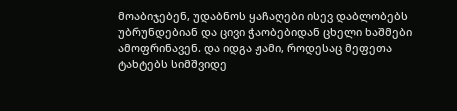მოაბიჯებენ, უდაბნოს ყაჩაღები ისევ დაბლობებს უბრუნდებიან და ცივი ჭაობებიდან ცხელი ხაშმები ამოფრინავენ. და იდგა ჟამი, როდესაც მეფეთა ტახტებს სიმშვიდე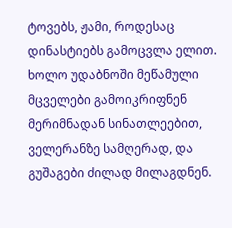ტოვებს, ჟამი, როდესაც დინასტიებს გამოცვლა ელით. ხოლო უდაბნოში მეწამული მცველები გამოიკრიფნენ მერიმნადან სინათლეებით, ველერანზე სამღერად, და გუშაგები ძილად მილაგდნენ.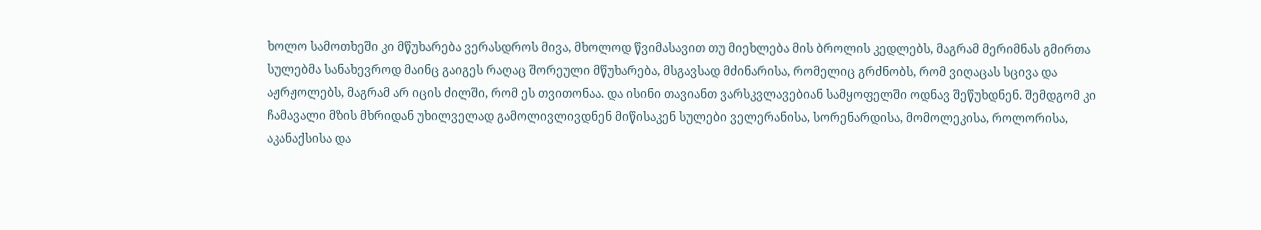ხოლო სამოთხეში კი მწუხარება ვერასდროს მივა, მხოლოდ წვიმასავით თუ მიეხლება მის ბროლის კედლებს, მაგრამ მერიმნას გმირთა სულებმა სანახევროდ მაინც გაიგეს რაღაც შორეული მწუხარება, მსგავსად მძინარისა, რომელიც გრძნობს, რომ ვიღაცას სცივა და აჟრჟოლებს, მაგრამ არ იცის ძილში, რომ ეს თვითონაა. და ისინი თავიანთ ვარსკვლავებიან სამყოფელში ოდნავ შეწუხდნენ. შემდგომ კი ჩამავალი მზის მხრიდან უხილველად გამოლივლივდნენ მიწისაკენ სულები ველერანისა, სორენარდისა, მომოლეკისა, როლორისა, აკანაქსისა და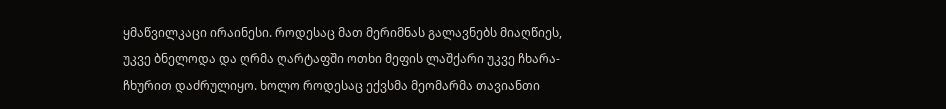ყმაწვილკაცი ირაინესი. როდესაც მათ მერიმნას გალავნებს მიაღწიეს, უკვე ბნელოდა და ღრმა ღარტაფში ოთხი მეფის ლაშქარი უკვე ჩხარა-ჩხურით დაძრულიყო. ხოლო როდესაც ექვსმა მეომარმა თავიანთი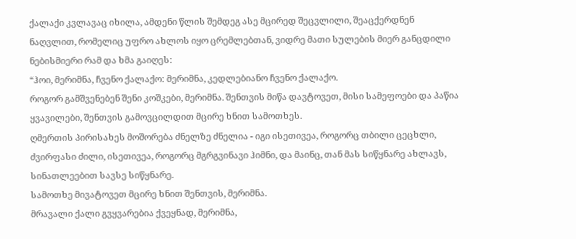ქალაქი კვლავაც იხილა, ამდენი წლის შემდეგ ასე მცირედ შეცვლილი, შეაცქერდნენ ნაღვლით, რომელიც უფრო ახლოს იყო ცრემლებთან, ვიდრე მათი სულების მიერ განცდილი ნებისმიერი რამ და ხმა გაიღეს:
“ჰოი, მერიმნა, ჩვენო ქალაქო: მერიმნა, კედლებიანო ჩვენო ქალაქო.
როგორ გამშვენებენ შენი კოშკები, მერიმნა. შენთვის მიწა დავტოვეთ, მისი სამეფოები და პაწია ყვავილები, შენთვის გამოვცილდით მცირე ხნით სამოთხეს.
ღმერთის პირისახეს მოშორება ძნელზე ძნელია - იგი ისეთივეა, როგორც თბილი ცეცხლი, ძვირფასი ძილი, ისეთივეა, როგორც მგრგვინავი ჰიმნი, და მაინც, თან მას სიწყნარე ახლავს, სინათლეებით სავსე სიწყნარე.
სამოთხე მივატოვეთ მცირე ხნით შენთვის, მერიმნა.
მრავალი ქალი გვყვარებია ქვეყნად, მერიმნა,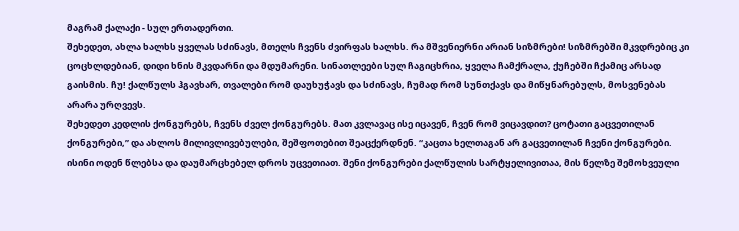მაგრამ ქალაქი - სულ ერთადერთი.
შეხედეთ, ახლა ხალხს ყველას სძინავს, მთელს ჩვენს ძვირფას ხალხს. რა მშვენიერნი არიან სიზმრები! სიზმრებში მკვდრებიც კი ცოცხლდებიან, დიდი ხნის მკვდარნი და მდუმარენი. სინათლეები სულ ჩაგიცხრია, ყველა ჩამქრალა, ქუჩებში ჩქამიც არსად გაისმის. ჩუ! ქალწულს ჰგავხარ, თვალები რომ დაუხუჭავს და სძინავს, ჩუმად რომ სუნთქავს და მიწყნარებულს, მოსვენებას არარა ურღვევს.
შეხედეთ კედლის ქონგურებს, ჩვენს ძველ ქონგურებს. მათ კვლავაც ისე იცავენ, ჩვენ რომ ვიცავდით? ცოტათი გაცვეთილან ქონგურები,” და ახლოს მილივლივებულები, შეშფოთებით შეაცქერდნენ. “კაცთა ხელთაგან არ გაცვეთილან ჩვენი ქონგურები. ისინი ოდენ წლებსა და დაუმარცხებელ დროს უცვეთიათ. შენი ქონგურები ქალწულის სარტყელივითაა, მის წელზე შემოხვეული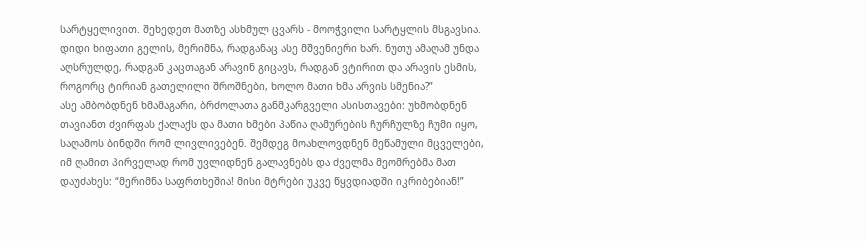სარტყელივით. შეხედეთ მათზე ასხმულ ცვარს - მოოჭვილი სარტყლის მსგავსია.
დიდი ხიფათი გელის, მერიმნა, რადგანაც ასე მშვენიერი ხარ. ნუთუ ამაღამ უნდა აღსრულდე, რადგან კაცთაგან არავინ გიცავს, რადგან ვტირით და არავის ესმის, როგორც ტირიან გათელილი შროშნები, ხოლო მათი ხმა არვის სმენია?”
ასე ამბობდნენ ხმამაგარი, ბრძოლათა განმკარგველი ასისთავები: უხმობდნენ თავიანთ ძვირფას ქალაქს და მათი ხმები პაწია ღამურების ჩურჩულზე ჩუმი იყო, საღამოს ბინდში რომ ლივლივებენ. შემდეგ მოახლოვდნენ მეწამული მცველები, იმ ღამით პირველად რომ უვლიდნენ გალავნებს და ძველმა მეომრებმა მათ დაუძახეს: “მერიმნა საფრთხეშია! მისი მტრები უკვე წყვდიადში იკრიბებიან!”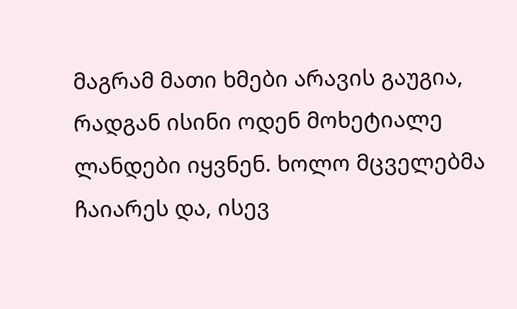მაგრამ მათი ხმები არავის გაუგია, რადგან ისინი ოდენ მოხეტიალე ლანდები იყვნენ. ხოლო მცველებმა ჩაიარეს და, ისევ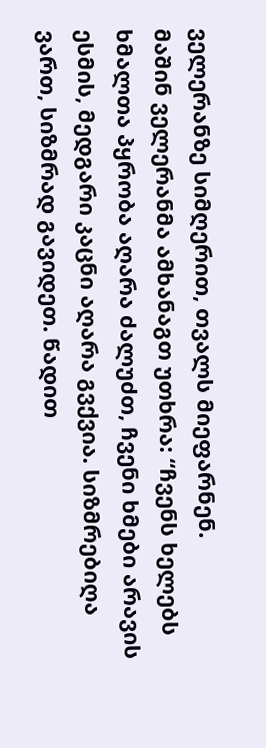ველერანზე სიმღერით, თვალს მიეფარნენ.
მაშინ ველერანმა ამხანაგთ უთხრა: “ჩვენს ხელებს ხმალთა პყრობა აღარა ძალუძთ, ჩვენი ხმები არავის ესმის, მედგარი კაცნი აღარა გვქვია. სიზმრებიღა ვართ, სიზმრად გავიდეთ. წადით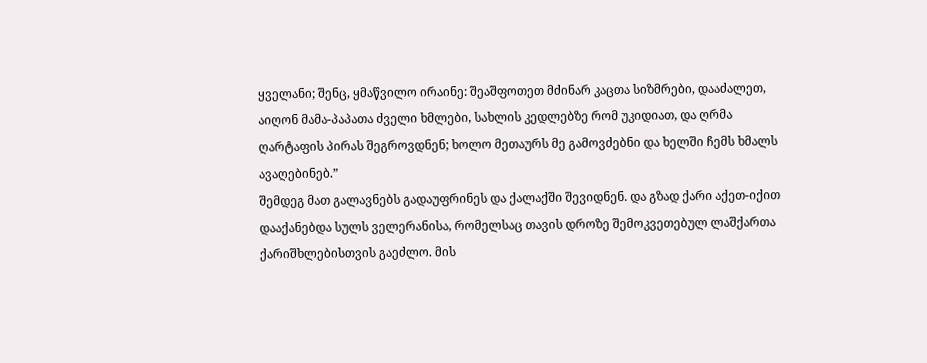ყველანი; შენც, ყმაწვილო ირაინე: შეაშფოთეთ მძინარ კაცთა სიზმრები, დააძალეთ, აიღონ მამა-პაპათა ძველი ხმლები, სახლის კედლებზე რომ უკიდიათ, და ღრმა ღარტაფის პირას შეგროვდნენ; ხოლო მეთაურს მე გამოვძებნი და ხელში ჩემს ხმალს ავაღებინებ.”
შემდეგ მათ გალავნებს გადაუფრინეს და ქალაქში შევიდნენ. და გზად ქარი აქეთ-იქით დააქანებდა სულს ველერანისა, რომელსაც თავის დროზე შემოკვეთებულ ლაშქართა ქარიშხლებისთვის გაეძლო. მის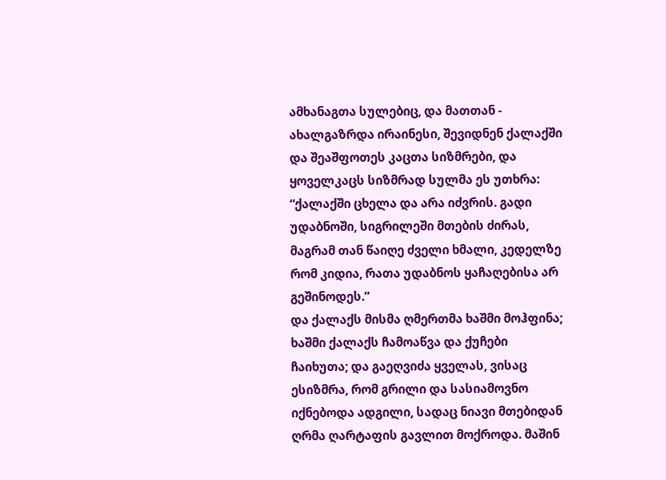ამხანაგთა სულებიც, და მათთან - ახალგაზრდა ირაინესი, შევიდნენ ქალაქში და შეაშფოთეს კაცთა სიზმრები, და ყოველკაცს სიზმრად სულმა ეს უთხრა: “ქალაქში ცხელა და არა იძვრის. გადი უდაბნოში, სიგრილეში მთების ძირას, მაგრამ თან წაიღე ძველი ხმალი, კედელზე რომ კიდია, რათა უდაბნოს ყაჩაღებისა არ გეშინოდეს.”
და ქალაქს მისმა ღმერთმა ხაშმი მოჰფინა; ხაშმი ქალაქს ჩამოაწვა და ქუჩები ჩაიხუთა; და გაეღვიძა ყველას, ვისაც ესიზმრა, რომ გრილი და სასიამოვნო იქნებოდა ადგილი, სადაც ნიავი მთებიდან ღრმა ღარტაფის გავლით მოქროდა. მაშინ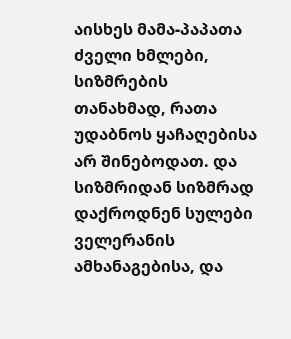აისხეს მამა-პაპათა ძველი ხმლები, სიზმრების თანახმად, რათა უდაბნოს ყაჩაღებისა არ შინებოდათ. და სიზმრიდან სიზმრად დაქროდნენ სულები ველერანის ამხანაგებისა, და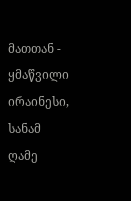მათთან - ყმაწვილი ირაინესი, სანამ ღამე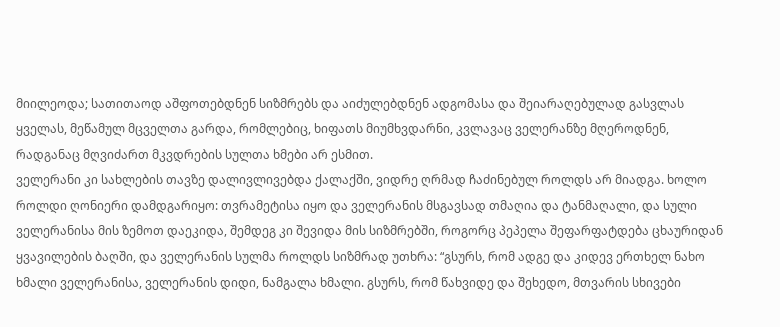მიილეოდა; სათითაოდ აშფოთებდნენ სიზმრებს და აიძულებდნენ ადგომასა და შეიარაღებულად გასვლას ყველას, მეწამულ მცველთა გარდა, რომლებიც, ხიფათს მიუმხვდარნი, კვლავაც ველერანზე მღეროდნენ, რადგანაც მღვიძართ მკვდრების სულთა ხმები არ ესმით.
ველერანი კი სახლების თავზე დალივლივებდა ქალაქში, ვიდრე ღრმად ჩაძინებულ როლდს არ მიადგა. ხოლო როლდი ღონიერი დამდგარიყო: თვრამეტისა იყო და ველერანის მსგავსად თმაღია და ტანმაღალი, და სული ველერანისა მის ზემოთ დაეკიდა, შემდეგ კი შევიდა მის სიზმრებში, როგორც პეპელა შეფარფატდება ცხაურიდან ყვავილების ბაღში, და ველერანის სულმა როლდს სიზმრად უთხრა: “გსურს, რომ ადგე და კიდევ ერთხელ ნახო ხმალი ველერანისა, ველერანის დიდი, ნამგალა ხმალი. გსურს, რომ წახვიდე და შეხედო, მთვარის სხივები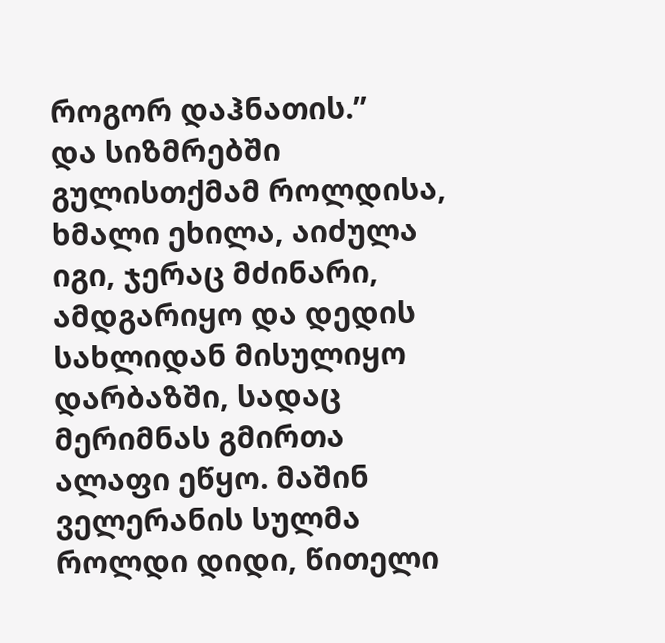როგორ დაჰნათის.”
და სიზმრებში გულისთქმამ როლდისა, ხმალი ეხილა, აიძულა იგი, ჯერაც მძინარი, ამდგარიყო და დედის სახლიდან მისულიყო დარბაზში, სადაც მერიმნას გმირთა ალაფი ეწყო. მაშინ ველერანის სულმა როლდი დიდი, წითელი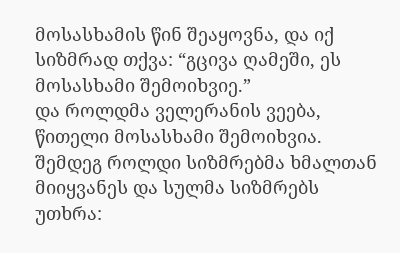მოსასხამის წინ შეაყოვნა, და იქ სიზმრად თქვა: “გცივა ღამეში, ეს მოსასხამი შემოიხვიე.”
და როლდმა ველერანის ვეება, წითელი მოსასხამი შემოიხვია. შემდეგ როლდი სიზმრებმა ხმალთან მიიყვანეს და სულმა სიზმრებს უთხრა: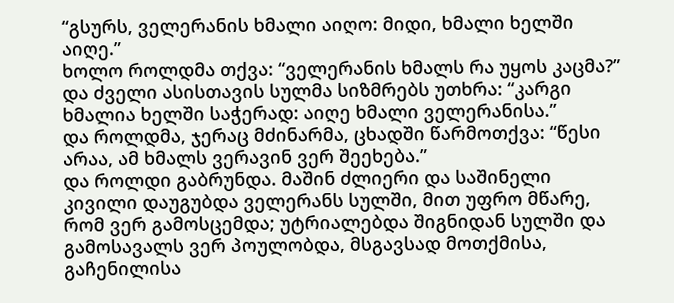“გსურს, ველერანის ხმალი აიღო: მიდი, ხმალი ხელში აიღე.”
ხოლო როლდმა თქვა: “ველერანის ხმალს რა უყოს კაცმა?”
და ძველი ასისთავის სულმა სიზმრებს უთხრა: “კარგი ხმალია ხელში საჭერად: აიღე ხმალი ველერანისა.”
და როლდმა, ჯერაც მძინარმა, ცხადში წარმოთქვა: “წესი არაა, ამ ხმალს ვერავინ ვერ შეეხება.”
და როლდი გაბრუნდა. მაშინ ძლიერი და საშინელი კივილი დაუგუბდა ველერანს სულში, მით უფრო მწარე, რომ ვერ გამოსცემდა; უტრიალებდა შიგნიდან სულში და გამოსავალს ვერ პოულობდა, მსგავსად მოთქმისა, გაჩენილისა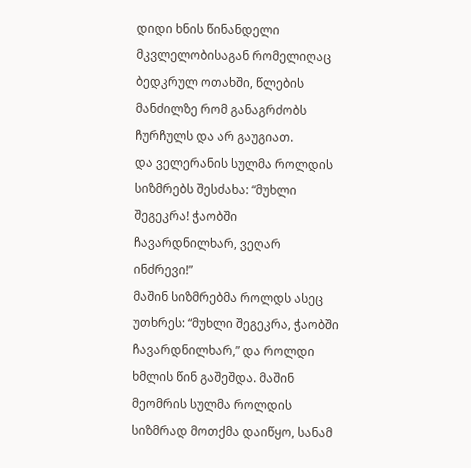დიდი ხნის წინანდელი მკვლელობისაგან რომელიღაც ბედკრულ ოთახში, წლების მანძილზე რომ განაგრძობს ჩურჩულს და არ გაუგიათ.
და ველერანის სულმა როლდის სიზმრებს შესძახა: “მუხლი შეგეკრა! ჭაობში ჩავარდნილხარ, ვეღარ ინძრევი!”
მაშინ სიზმრებმა როლდს ასეც უთხრეს: “მუხლი შეგეკრა, ჭაობში ჩავარდნილხარ,” და როლდი ხმლის წინ გაშეშდა. მაშინ მეომრის სულმა როლდის სიზმრად მოთქმა დაიწყო, სანამ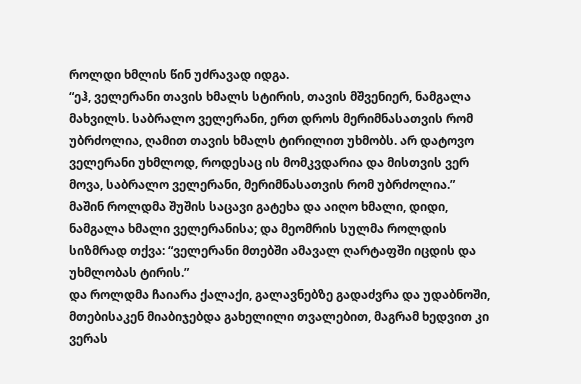როლდი ხმლის წინ უძრავად იდგა.
“ეჰ, ველერანი თავის ხმალს სტირის, თავის მშვენიერ, ნამგალა მახვილს. საბრალო ველერანი, ერთ დროს მერიმნასათვის რომ უბრძოლია, ღამით თავის ხმალს ტირილით უხმობს. არ დატოვო ველერანი უხმლოდ, როდესაც ის მომკვდარია და მისთვის ვერ მოვა, საბრალო ველერანი, მერიმნასათვის რომ უბრძოლია.”
მაშინ როლდმა შუშის საცავი გატეხა და აიღო ხმალი, დიდი, ნამგალა ხმალი ველერანისა; და მეომრის სულმა როლდის სიზმრად თქვა: “ველერანი მთებში ამავალ ღარტაფში იცდის და უხმლობას ტირის.”
და როლდმა ჩაიარა ქალაქი, გალავნებზე გადაძვრა და უდაბნოში, მთებისაკენ მიაბიჯებდა გახელილი თვალებით, მაგრამ ხედვით კი ვერას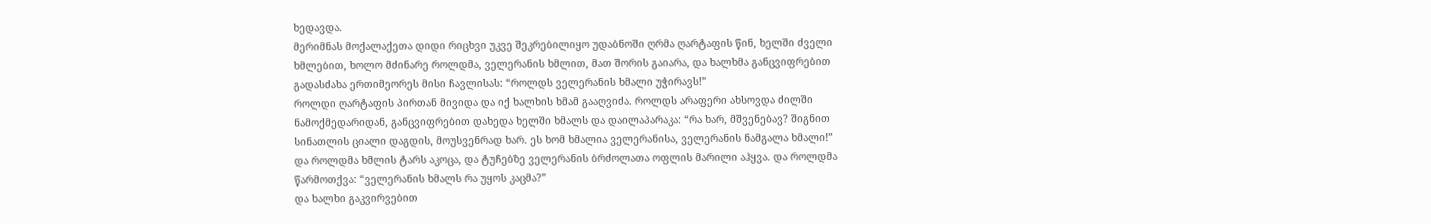ხედავდა.
მერიმნას მოქალაქეთა დიდი რიცხვი უკვე შეკრებილიყო უდაბნოში ღრმა ღარტაფის წინ, ხელში ძველი ხმლებით, ხოლო მძინარე როლდმა, ველერანის ხმლით, მათ შორის გაიარა, და ხალხმა განცვიფრებით გადასძახა ერთიმეორეს მისი ჩავლისას: “როლდს ველერანის ხმალი უჭირავს!”
როლდი ღარტაფის პირთან მივიდა და იქ ხალხის ხმამ გააღვიძა. როლდს არაფერი ახსოვდა ძილში ნამოქმედარიდან, განცვიფრებით დახედა ხელში ხმალს და დაილაპარაკა: “რა ხარ, მშვენებავ? შიგნით სინათლის ციალი დაგდის, მოუსვენრად ხარ. ეს ხომ ხმალია ველერანისა, ველერანის ნამგალა ხმალი!”
და როლდმა ხმლის ტარს აკოცა, და ტუჩებზე ველერანის ბრძოლათა ოფლის მარილი აჰყვა. და როლდმა წარმოთქვა: “ველერანის ხმალს რა უყოს კაცმა?”
და ხალხი გაკვირვებით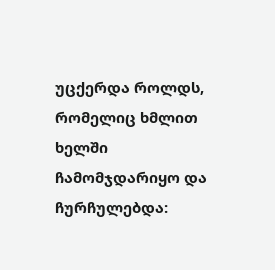უცქერდა როლდს, რომელიც ხმლით ხელში ჩამომჯდარიყო და ჩურჩულებდა: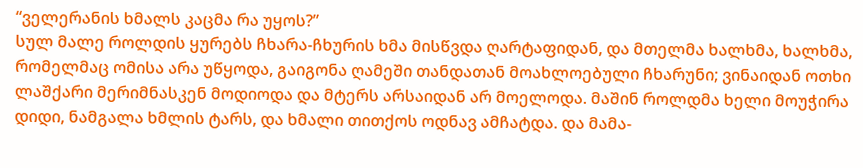“ველერანის ხმალს კაცმა რა უყოს?”
სულ მალე როლდის ყურებს ჩხარა-ჩხურის ხმა მისწვდა ღარტაფიდან, და მთელმა ხალხმა, ხალხმა, რომელმაც ომისა არა უწყოდა, გაიგონა ღამეში თანდათან მოახლოებული ჩხარუნი; ვინაიდან ოთხი ლაშქარი მერიმნასკენ მოდიოდა და მტერს არსაიდან არ მოელოდა. მაშინ როლდმა ხელი მოუჭირა დიდი, ნამგალა ხმლის ტარს, და ხმალი თითქოს ოდნავ ამჩატდა. და მამა-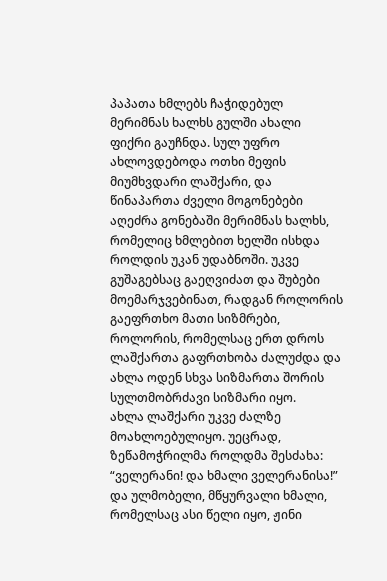პაპათა ხმლებს ჩაჭიდებულ მერიმნას ხალხს გულში ახალი ფიქრი გაუჩნდა. სულ უფრო ახლოვდებოდა ოთხი მეფის მიუმხვდარი ლაშქარი, და წინაპართა ძველი მოგონებები აღეძრა გონებაში მერიმნას ხალხს, რომელიც ხმლებით ხელში ისხდა როლდის უკან უდაბნოში. უკვე გუშაგებსაც გაეღვიძათ და შუბები მოემარჯვებინათ, რადგან როლორის გაეფრთხო მათი სიზმრები, როლორის, რომელსაც ერთ დროს ლაშქართა გაფრთხობა ძალუძდა და ახლა ოდენ სხვა სიზმართა შორის სულთმობრძავი სიზმარი იყო.
ახლა ლაშქარი უკვე ძალზე მოახლოებულიყო. უეცრად, ზეწამოჭრილმა როლდმა შესძახა: “ველერანი! და ხმალი ველერანისა!” და ულმობელი, მწყურვალი ხმალი, რომელსაც ასი წელი იყო, ჟინი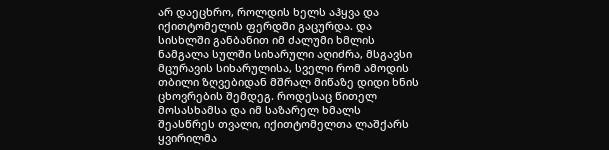არ დაეცხრო, როლდის ხელს აჰყვა და იქითტომელის ფერდში გაცურდა. და სისხლში განბანით იმ ძალუმი ხმლის ნამგალა სულში სიხარული აღიძრა, მსგავსი მცურავის სიხარულისა, სველი რომ ამოდის თბილი ზღვებიდან მშრალ მიწაზე დიდი ხნის ცხოვრების შემდეგ. როდესაც წითელ მოსასხამსა და იმ საზარელ ხმალს შეასწრეს თვალი, იქითტომელთა ლაშქარს ყვირილმა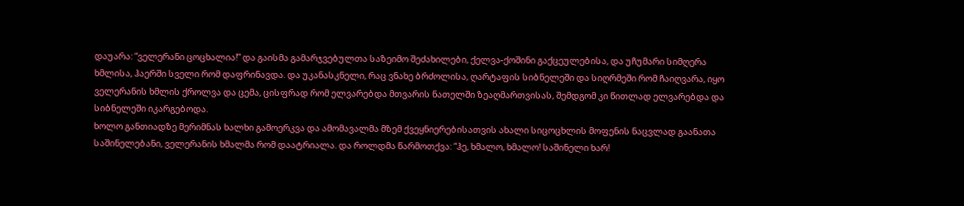დაუარა: “ველერანი ცოცხალია!” და გაისმა გამარჯვებულთა საზეიმო შეძახილები, ქელვა-ქოშინი გაქცეულებისა, და უჩუმარი სიმღერა ხმლისა, ჰაერში სველი რომ დაფრინავდა. და უკანასკნელი, რაც ვნახე ბრძოლისა, ღარტაფის სიბნელეში და სიღრმეში რომ ჩაიღვარა, იყო ველერანის ხმლის ქროლვა და ცემა, ცისფრად რომ ელვარებდა მთვარის ნათელში ზეაღმართვისას, შემდგომ კი წითლად ელვარებდა და სიბნელეში იკარგებოდა.
ხოლო განთიადზე მერიმნას ხალხი გამოერკვა და ამომავალმა მზემ ქვეყნიერებისათვის ახალი სიცოცხლის მოფენის ნაცვლად გაანათა საშინელებანი, ველერანის ხმალმა რომ დაატრიალა. და როლდმა წარმოთქვა: “ჰე, ხმალო, ხმალო! საშინელი ხარ!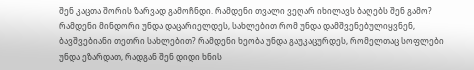შენ კაცთა შორის ზარვად გამოჩნდი. რამდენი თვალი ვეღარ იხილავს ბაღებს შენ გამო? რამდენი მინდორი უნდა დაცარიელდეს, სახლებით რომ უნდა დამშვენებულიყვნენ, ბავშვებიანი თეთრი სახლებით? რამდენი ხეობა უნდა გაუკაცურდეს, რომელთაც სოფლები უნდა ეზარდათ, რადგან შენ დიდი ხნის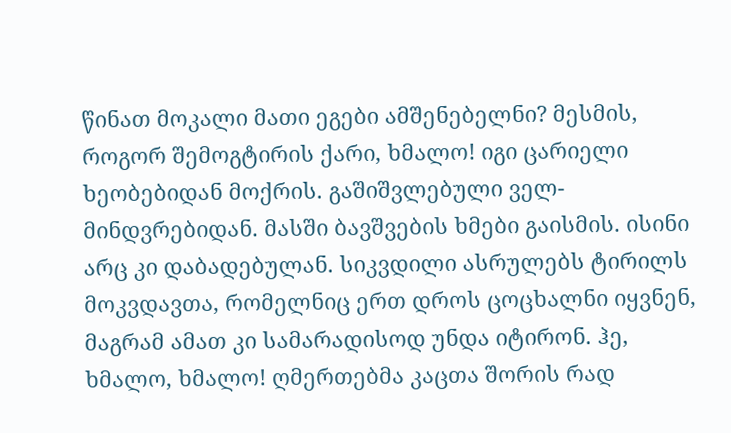წინათ მოკალი მათი ეგები ამშენებელნი? მესმის, როგორ შემოგტირის ქარი, ხმალო! იგი ცარიელი ხეობებიდან მოქრის. გაშიშვლებული ველ-მინდვრებიდან. მასში ბავშვების ხმები გაისმის. ისინი არც კი დაბადებულან. სიკვდილი ასრულებს ტირილს მოკვდავთა, რომელნიც ერთ დროს ცოცხალნი იყვნენ, მაგრამ ამათ კი სამარადისოდ უნდა იტირონ. ჰე, ხმალო, ხმალო! ღმერთებმა კაცთა შორის რად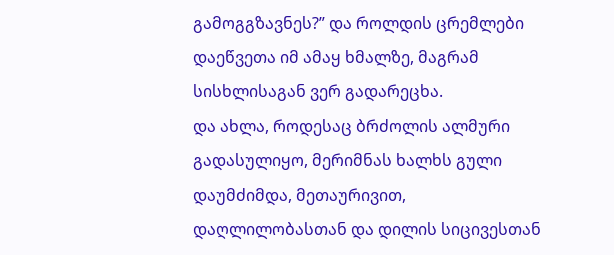გამოგგზავნეს?” და როლდის ცრემლები დაეწვეთა იმ ამაყ ხმალზე, მაგრამ სისხლისაგან ვერ გადარეცხა.
და ახლა, როდესაც ბრძოლის ალმური გადასულიყო, მერიმნას ხალხს გული დაუმძიმდა, მეთაურივით, დაღლილობასთან და დილის სიცივესთან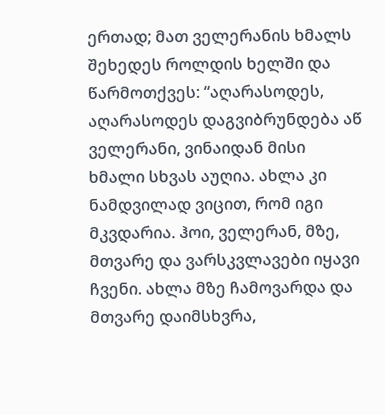ერთად; მათ ველერანის ხმალს შეხედეს როლდის ხელში და წარმოთქვეს: “აღარასოდეს, აღარასოდეს დაგვიბრუნდება აწ ველერანი, ვინაიდან მისი ხმალი სხვას აუღია. ახლა კი ნამდვილად ვიცით, რომ იგი მკვდარია. ჰოი, ველერან, მზე, მთვარე და ვარსკვლავები იყავი ჩვენი. ახლა მზე ჩამოვარდა და მთვარე დაიმსხვრა,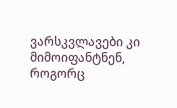ვარსკვლავები კი მიმოიფანტნენ, როგორც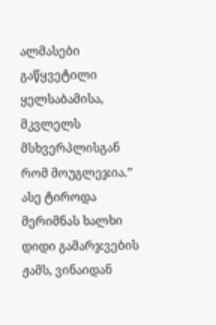ალმასები გაწყვეტილი ყელსაბამისა, მკვლელს მსხვერპლისგან რომ მოუგლეჯია.”
ასე ტიროდა მერიმნას ხალხი დიდი გამარჯვების ჟამს, ვინაიდან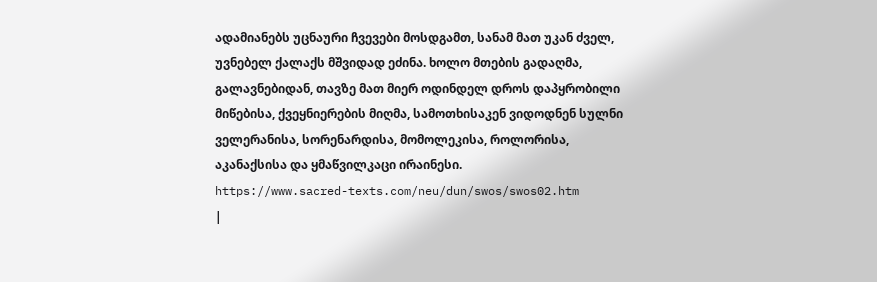ადამიანებს უცნაური ჩვევები მოსდგამთ, სანამ მათ უკან ძველ, უვნებელ ქალაქს მშვიდად ეძინა. ხოლო მთების გადაღმა, გალავნებიდან, თავზე მათ მიერ ოდინდელ დროს დაპყრობილი მიწებისა, ქვეყნიერების მიღმა, სამოთხისაკენ ვიდოდნენ სულნი ველერანისა, სორენარდისა, მომოლეკისა, როლორისა, აკანაქსისა და ყმაწვილკაცი ირაინესი.
https://www.sacred-texts.com/neu/dun/swos/swos02.htm
|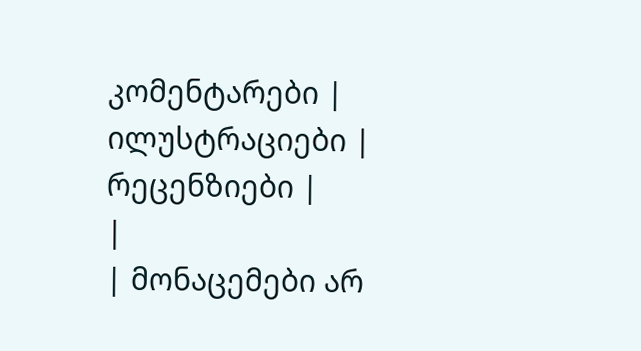კომენტარები |
ილუსტრაციები |
რეცენზიები |
|
| მონაცემები არ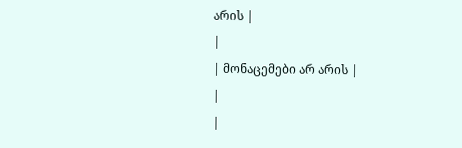არის |
|
| მონაცემები არ არის |
|
|